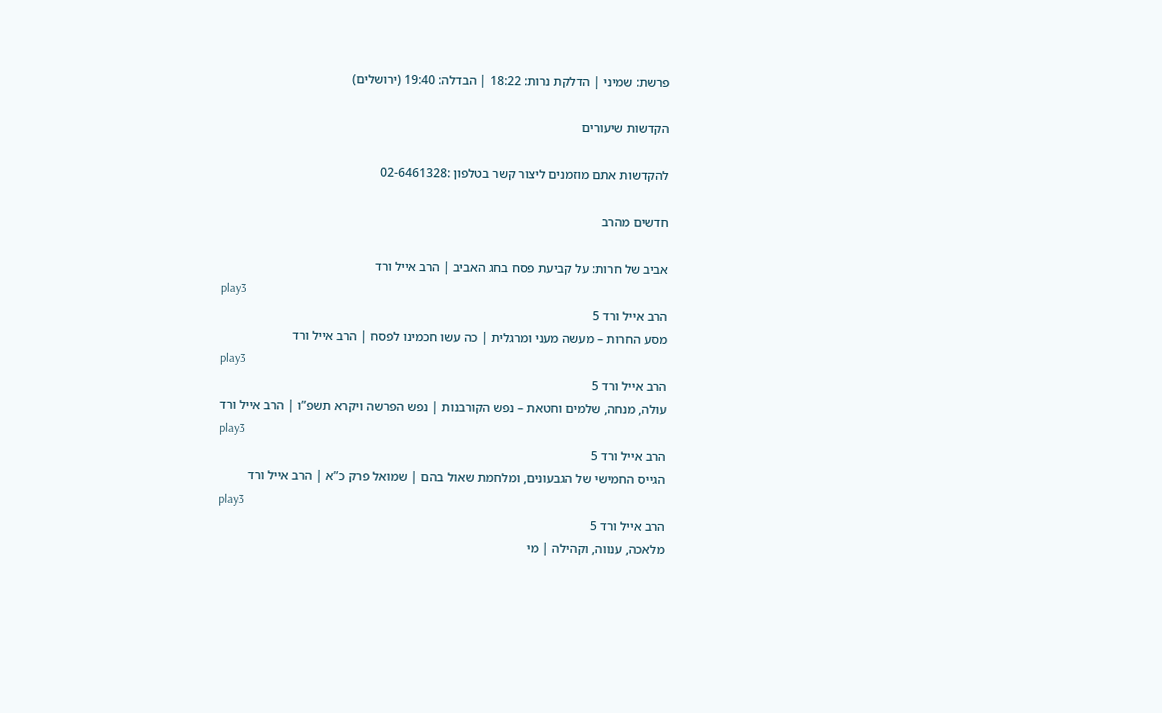פרשת: שמיני | הדלקת נרות: 18:22 | הבדלה: 19:40 (ירושלים)

הקדשות שיעורים

להקדשות אתם מוזמנים ליצור קשר בטלפון :02-6461328

חדשים מהרב

אביב של חרות: על קביעת פסח בחג האביב | הרב אייל ורד
play3
הרב אייל ורד 5
מסע החרות – מעשה מעני ומרגלית | כה עשו חכמינו לפסח | הרב אייל ורד
play3
הרב אייל ורד 5
עולה, מנחה, שלמים וחטאת – נפש הקורבנות | נפש הפרשה ויקרא תשפ”ו | הרב אייל ורד
play3
הרב אייל ורד 5
הגייס החמישי של הגבעונים, ומלחמת שאול בהם | שמואל פרק כ”א | הרב אייל ורד
play3
הרב אייל ורד 5
מלאכה, ענווה, וקהילה | מי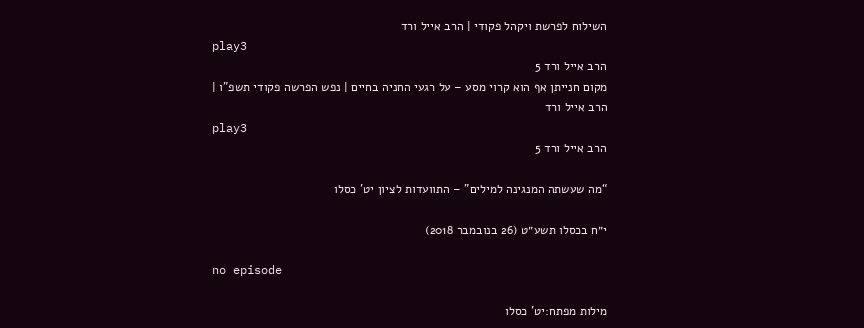השילוח לפרשת ויקהל פקודי | הרב אייל ורד
play3
הרב אייל ורד 5
מקום חנייתן אף הוא קרוי מסע – על רגעי החניה בחיים | נפש הפרשה פקודי תשפ”ו | הרב אייל ורד
play3
הרב אייל ורד 5

“מה שעשתה המנגינה למילים” – התוועדות לציון יט’ כסלו

י״ח בכסלו תשע״ט (26 בנובמבר 2018)

no episode

מילות מפתח:יט' כסלו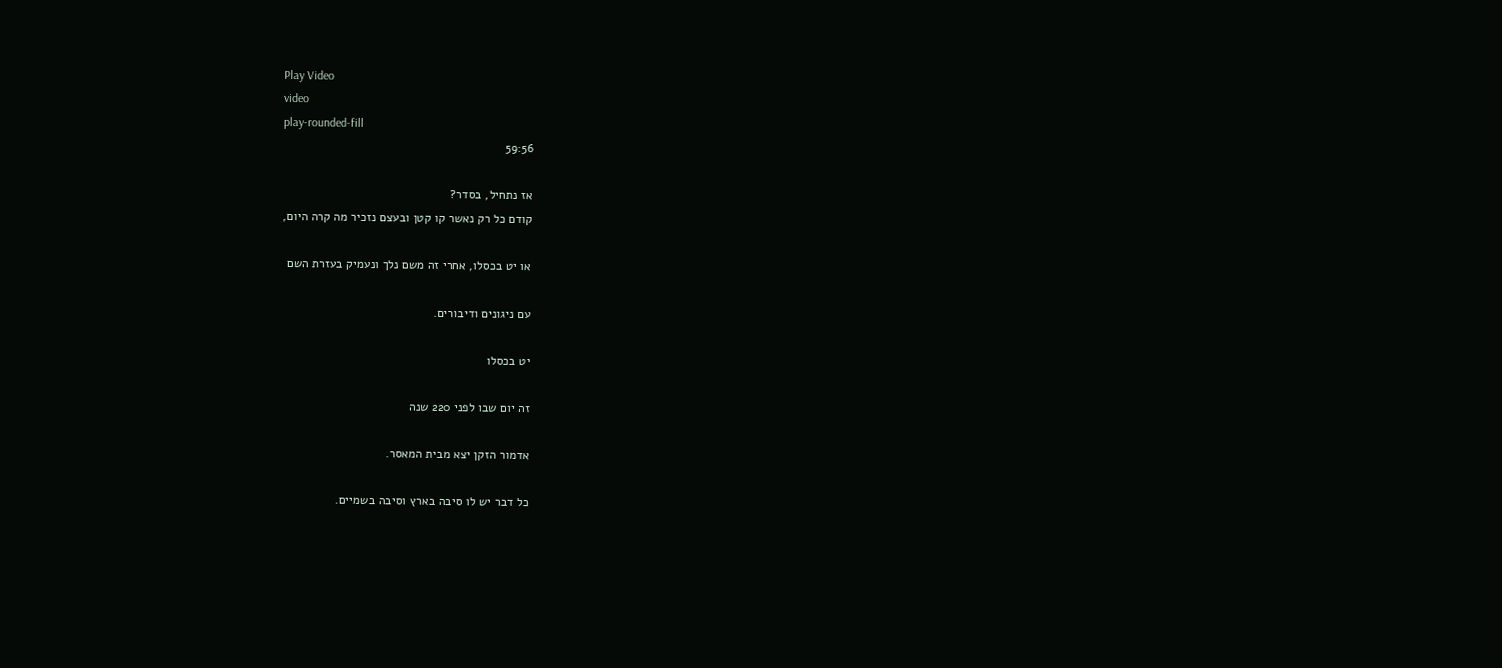Play Video
video
play-rounded-fill
59:56

אז נתחיל, בסדר?
קודם כל רק נאשר קו קטן ובעצם נזכיר מה קרה היום,

או יט בכסלו, אחרי זה משם נלך ונעמיק בעזרת השם

עם ניגונים ודיבורים.

יט בכסלו

זה יום שבו לפני 220 שנה

אדמור הזקן יצא מבית המאסר.

כל דבר יש לו סיבה בארץ וסיבה בשמיים.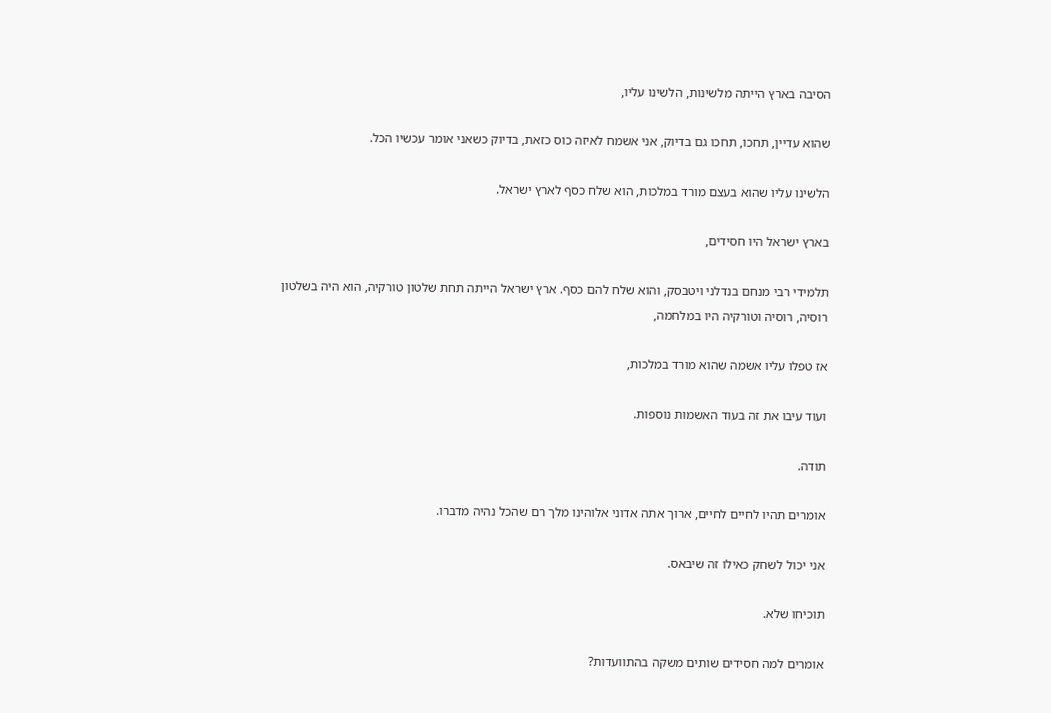הסיבה בארץ הייתה מלשינות, הלשינו עליו,

שהוא עדיין, תחכו, תחכו גם בדיוק, אני אשמח לאיזה כוס כזאת, בדיוק כשאני אומר עכשיו הכל.

הלשינו עליו שהוא בעצם מורד במלכות, הוא שלח כסף לארץ ישראל.

בארץ ישראל היו חסידים,

תלמידי רבי מנחם בנדלני ויטבסק, והוא שלח להם כסף. ארץ ישראל הייתה תחת שלטון טורקיה, הוא היה בשלטון רוסיה, רוסיה וטורקיה היו במלחמה,

אז טפלו עליו אשמה שהוא מורד במלכות,

ועוד עיבו את זה בעוד האשמות נוספות.

תודה.

אומרים תהיו לחיים לחיים, ארוך אתה אדוני אלוהינו מלך רם שהכל נהיה מדברו.

אני יכול לשחק כאילו זה שיבאס.

תוכיחו שלא.

אומרים למה חסידים שותים משקה בהתוועדות?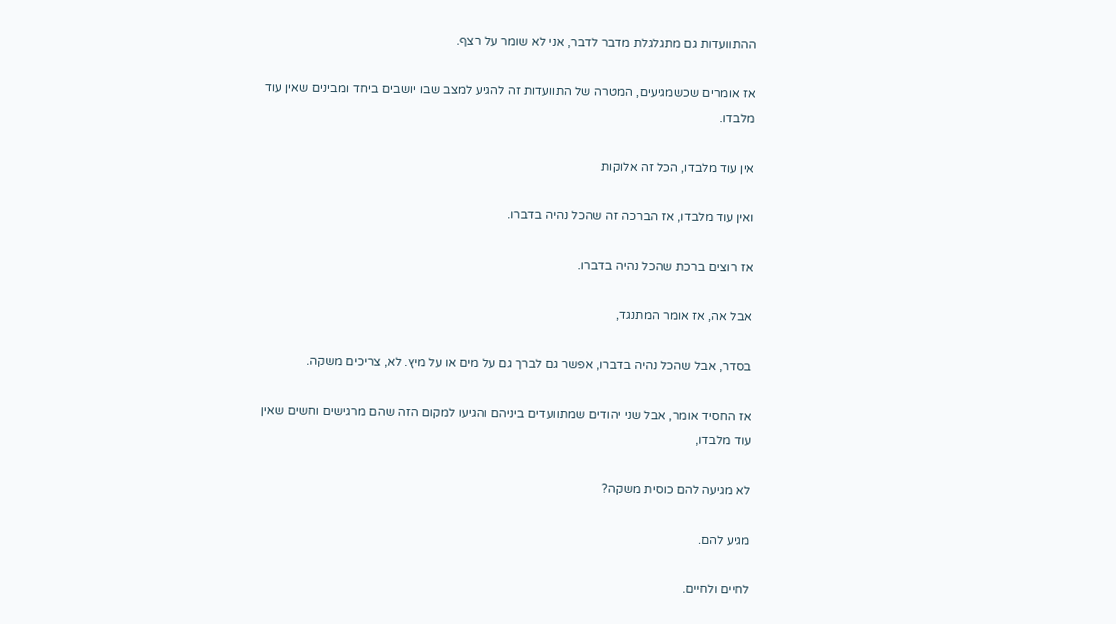ההתוועדות גם מתגלגלת מדבר לדבר, אני לא שומר על רצף.

אז אומרים שכשמגיעים, המטרה של התוועדות זה להגיע למצב שבו יושבים ביחד ומבינים שאין עוד מלבדו.

אין עוד מלבדו, הכל זה אלוקות

ואין עוד מלבדו, אז הברכה זה שהכל נהיה בדברו.

אז רוצים ברכת שהכל נהיה בדברו.

אבל אה, אז אומר המתנגד,

בסדר, אבל שהכל נהיה בדברו, אפשר גם לברך גם על מים או על מיץ. לא, צריכים משקה.

אז החסיד אומר, אבל שני יהודים שמתוועדים ביניהם והגיעו למקום הזה שהם מרגישים וחשים שאין עוד מלבדו,

לא מגיעה להם כוסית משקה?

מגיע להם.

לחיים ולחיים.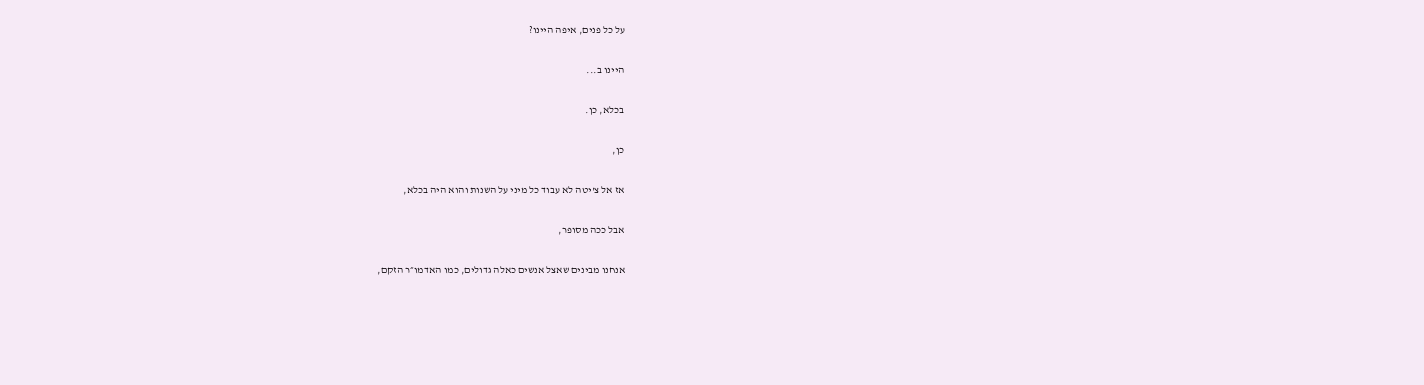על כל פנים, איפה היינו?

היינו ב...

בכלא, כן.

כן,

אז אל צ'יטה לא עבוד כל מיני על השנות והוא היה בכלא,

אבל ככה מסופר,

אנחנו מבינים שאצל אנשים כאלה גדולים, כמו האדמו״ר הזקם,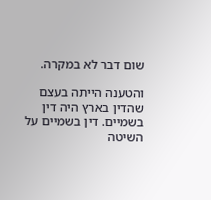שום דבר לא במקרה.

והטענה הייתה בעצם שהדין בארץ היה דין בשמיים. דין בשמיים על השיטה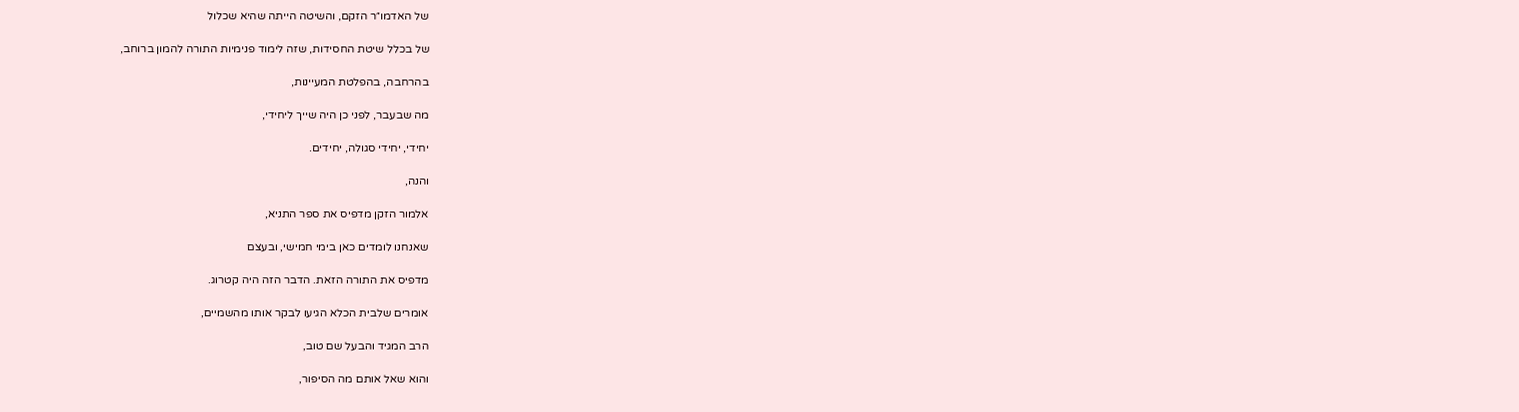של האדמו״ר הזקם, והשיטה הייתה שהיא שכלול

של בכלל שיטת החסידות, שזה לימוד פנימיות התורה להמון ברוחב,

בהרחבה, בהפלטת המעיינות,

מה שבעבר, לפני כן היה שייך ליחידי,

יחידי, יחידי סגולה, יחידים.

והנה,

אלמור הזקן מדפיס את ספר התניא,

שאנחנו לומדים כאן בימי חמישי, ובעצם

מדפיס את התורה הזאת. הדבר הזה היה קטרוג.

אומרים שלבית הכלא הגיעו לבקר אותו מהשמיים,

הרב המגיד והבעל שם טוב,

והוא שאל אותם מה הסיפור,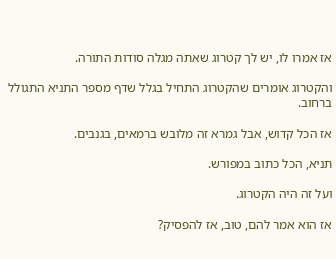אז אמרו לו, יש לך קטרוג שאתה מגלה סודות התורה.

והקטרוג אומרים שהקטרוג התחיל בגלל שדף מספר התניא התגולל ברחוב.

אז הכל קדוש, אבל גמרא זה מלובש ברמאים, בגנבים.

תניא, הכל כתוב במפורש.

ועל זה היה הקטרוג.

אז הוא אמר להם, טוב, אז להפסיק?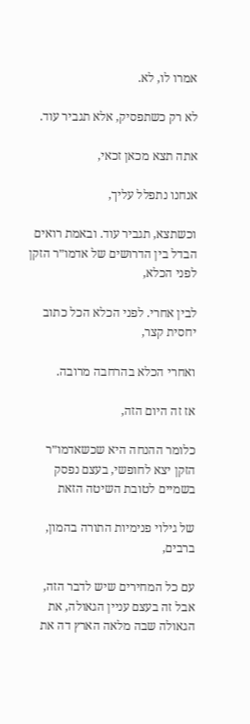אמרו לו, לא.

לא רק כשתפסיק, אלא תגביר עוד.

אתה תצא מכאן זכאי,

אנחנו נתפלל עליך,

וכשתצא, תגביר עוד. ובאמת רואים הבדל בין הדרושים של אדמו״ר הזקן לפני הכלא,

לבין אחרי. לפני הכלא הכל כתוב יחסית קצר,

ואחרי הכלא בהרחבה מרובה.

אז זה היום הזה,

כלומר ההנחה היא שכשאדמו״ר הזקן יצא לחופשי, בעצם נפסק בשמיים לטובת השיטה הזאת

של גילוי פנימיות התורה בהמון, ברבים,

עם כל המחירים שיש לדבר הזה, אבל זה בעצם עניין הגאולה, את הגאולה שבה מלאה הארץ דה את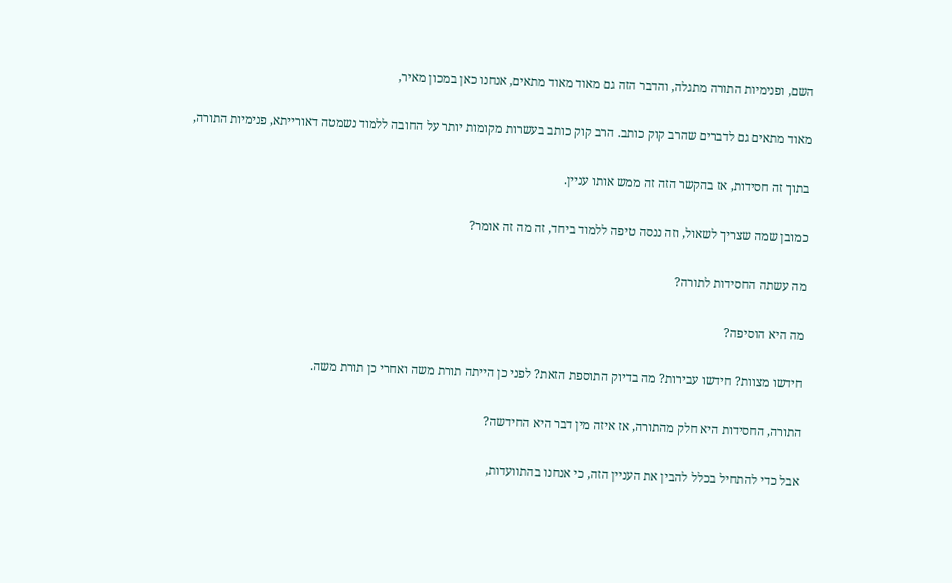השם, ופנימיות התורה מתגלה, והדבר הזה גם מאוד מאוד מתאים, אנחנו כאן במכון מאיר,

מאוד מתאים גם לדברים שהרב קוק כותב. הרב קוק כותב בעשרות מקומות יותר על החובה ללמוד נשמטה דאורייתא, פנימיות התורה,

בתוך זה חסידות, אז בהקשר הזה זה ממש אותו עניין.

כמובן שמה שצריך לשאול, וזה ננסה טיפה ללמוד ביחד, זה מה זה אומר?

מה עשתה החסידות לתורה?

מה היא הוסיפה?

חידשו מצוות? חידשו עבירות? מה בדיוק התוספת הזאת? לפני כן הייתה תורת משה ואחרי כן תורת משה.

התורה, החסידות היא חלק מהתורה, אז איזה מין דבר היא החידשה?

אבל כדי להתחיל בכלל להבין את העניין הזה, כי אנחנו בהתוועדות,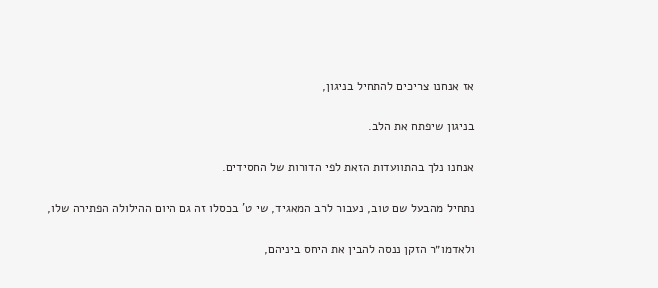אז אנחנו צריכים להתחיל בניגון,

בניגון שיפתח את הלב.

אנחנו נלך בהתוועדות הזאת לפי הדורות של החסידים.

נתחיל מהבעל שם טוב, נעבור לרב המאגיד, שי ט' בכסלו זה גם היום ההילולה הפתירה שלו,

ולאדמו״ר הזקן ננסה להבין את היחס ביניהם,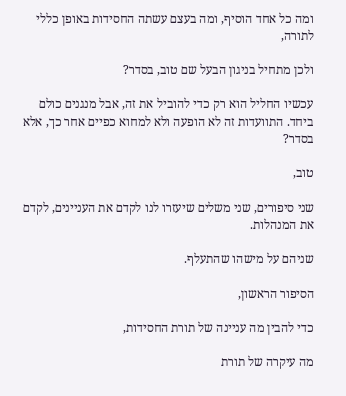ומה כל אחד הוסיף, ומה בעצם עשתה החסידות באופן כללי לתורה,

ולכן מתחיל בניגון הבעל שם טוב, בסדר?

עכשיו החליל הוא רק כדי להוביל את זה, אבל מנגנים כולם ביחד. התוועדות זה לא הופעה ולא למחוא כפיים אחר כך, אלא בסדר?

טוב,

שני סיפורים, שני משלים שיעזרו לנו לקדם את העניינים, לקדם את המנהלות.

שניהם על מישהו שהתעלף.

הסיפור הראשון,

כדי להבין מה עניינה של תורת החסידות,

מה עיקרה של תורת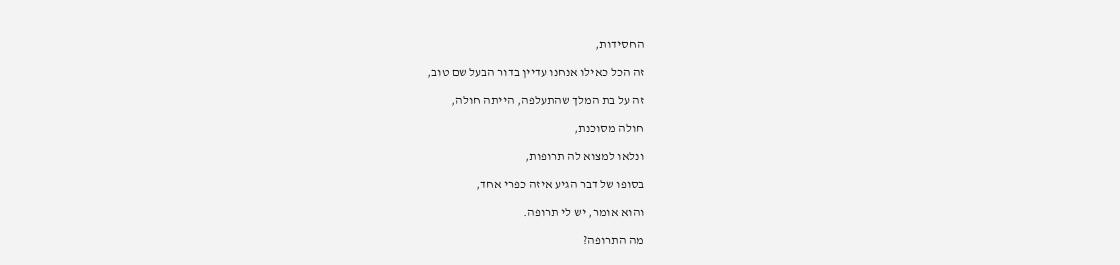החסידות,

זה הכל כאילו אנחנו עדיין בדור הבעל שם טוב,

זה על בת המלך שהתעלפה, הייתה חולה,

חולה מסוכנת,

ונלאו למצוא לה תרופות,

בסופו של דבר הגיע איזה כפרי אחד,

והוא אומר, יש לי תרופה.

מה התרופה?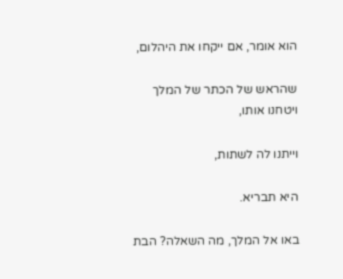הוא אומר, אם ייקחו את היהלום,

שהראש של הכתר של המלך ויטחנו אותו,

וייתנו לה לשתות,

היא תבריא.

באו אל המלך, מה השאלה? הבת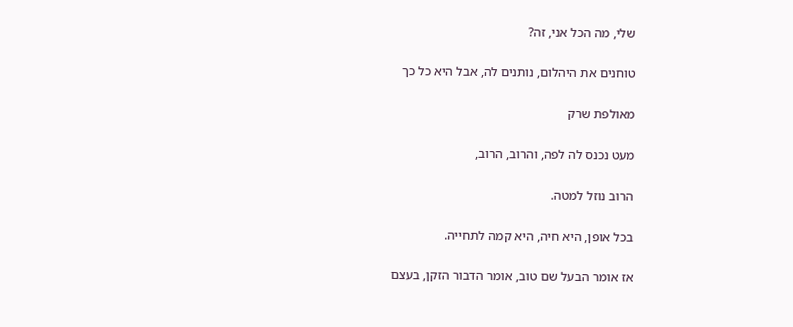שלי, מה הכל אני, זה?

טוחנים את היהלום, נותנים לה, אבל היא כל כך

מאולפת שרק

מעט נכנס לה לפה, והרוב, הרוב,

הרוב נוזל למטה.

בכל אופן, היא חיה, היא קמה לתחייה.

אז אומר הבעל שם טוב, אומר הדבור הזקן, בעצם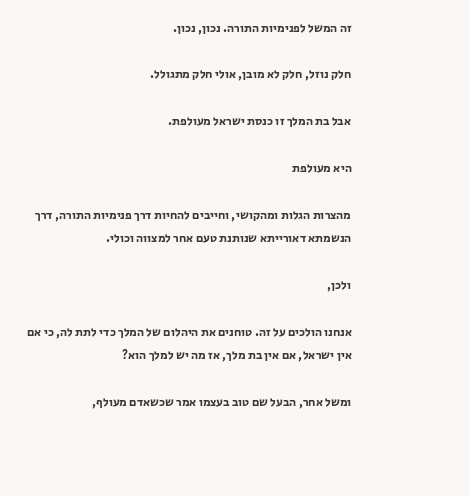זה המשל לפנימיות התורה. נכון, נכון.

חלק נוזל, חלק לא מובן, אולי חלק מתגולל.

אבל בת המלך זו כנסת ישראל מעולפת.

היא מעולפת

מהצרות הגלות ומהקושי, וחייבים להחיות דרך פנימיות התורה, דרך הנשמתא דאורייתא שנותנת טעם אחר למצווה וכולי.

ולכן,

אנחנו הולכים על זה. טוחנים את היהלום של המלך כדי לתת לה, כי אם אין ישראל, אם אין בת מלך, אז מה יש למלך הוא?

ומשל אחר, הבעל שם טוב בעצמו אמר שכשאדם מעולף,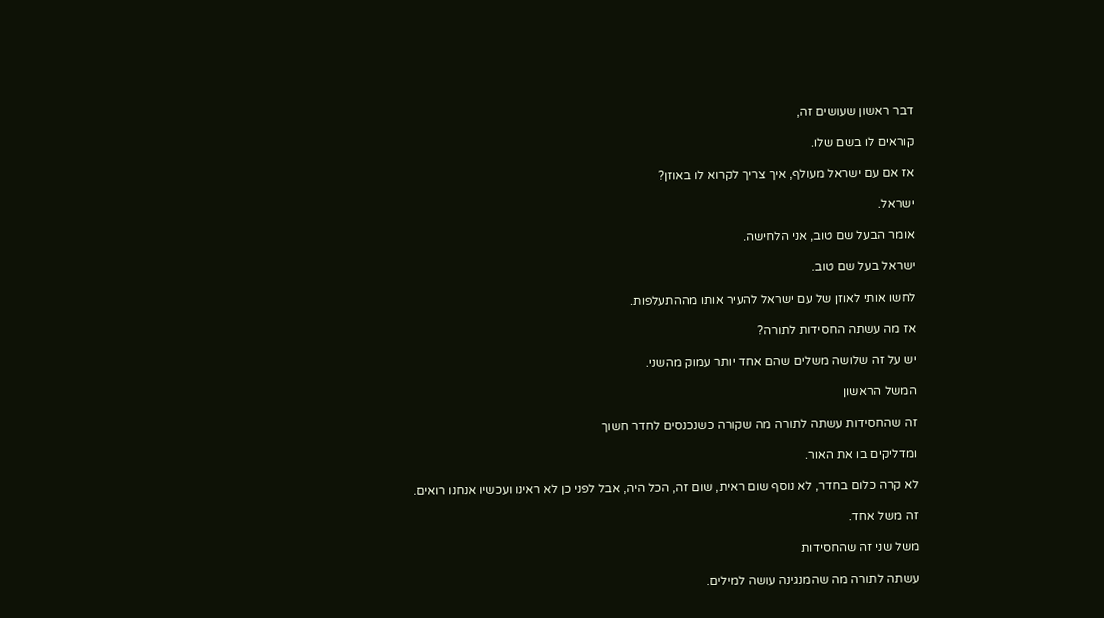דבר ראשון שעושים זה,

קוראים לו בשם שלו.

אז אם עם ישראל מעולף, איך צריך לקרוא לו באוזן?

ישראל.

אומר הבעל שם טוב, אני הלחישה.

ישראל בעל שם טוב.

לחשו אותי לאוזן של עם ישראל להעיר אותו מההתעלפות.

אז מה עשתה החסידות לתורה?

יש על זה שלושה משלים שהם אחד יותר עמוק מהשני.

המשל הראשון

זה שהחסידות עשתה לתורה מה שקורה כשנכנסים לחדר חשוך

ומדליקים בו את האור.

לא קרה כלום בחדר, לא נוסף שום ראית, שום זה, הכל היה, אבל לפני כן לא ראינו ועכשיו אנחנו רואים.

זה משל אחד.

משל שני זה שהחסידות

עשתה לתורה מה שהמנגינה עושה למילים.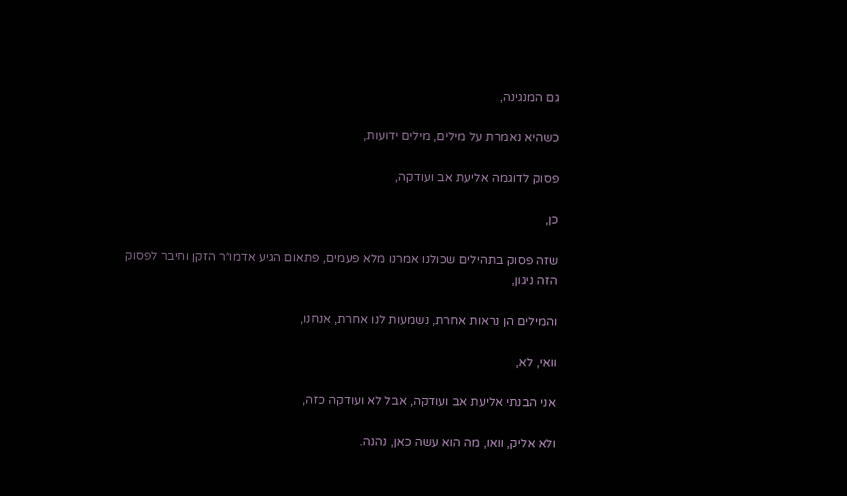גם המנגינה,

כשהיא נאמרת על מילים, מילים ידועות,

פסוק לדוגמה אליעת אב ועודקה,

כן,

שזה פסוק בתהילים שכולנו אמרנו מלא פעמים, פתאום הגיע אדמו״ר הזקן וחיבר לפסוק הזה ניגון,

והמילים הן נראות אחרת, נשמעות לנו אחרת, אנחנו,

וואי, לא,

אני הבנתי אליעת אב ועודקה, אבל לא ועודקה כזה,

ולא אליק, וואו, מה הוא עשה כאן, נהנה.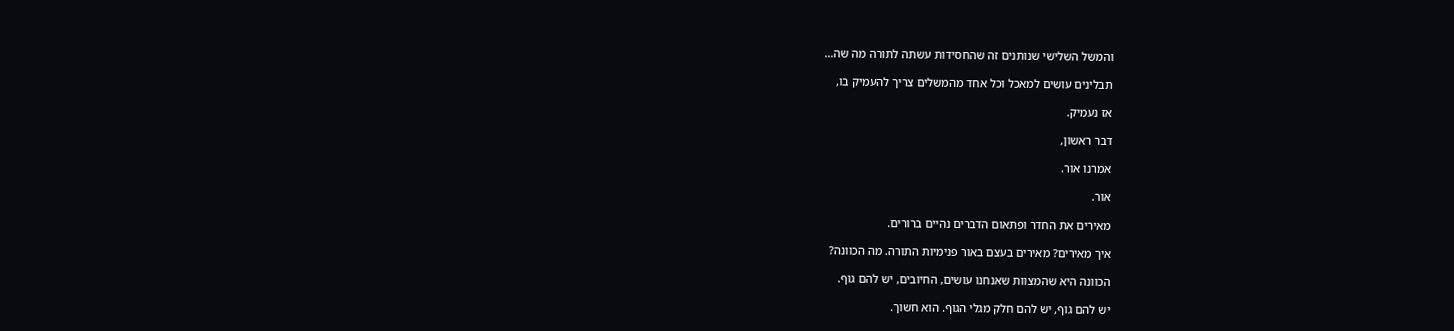והמשל השלישי שנותנים זה שהחסידות עשתה לתורה מה שה...

תבלינים עושים למאכל וכל אחד מהמשלים צריך להעמיק בו,

אז נעמיק.

דבר ראשון,

אמרנו אור.

אור.

מאירים את החדר ופתאום הדברים נהיים ברורים.

איך מאירים? מאירים בעצם באור פנימיות התורה. מה הכוונה?

הכוונה היא שהמצוות שאנחנו עושים, החיובים, יש להם גוף.

יש להם גוף, יש להם חלק מגלי הגוף. הוא חשוך.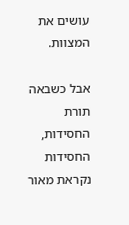עושים את המצוות.

אבל כשבאה תורת החסידות, החסידות נקראת מאור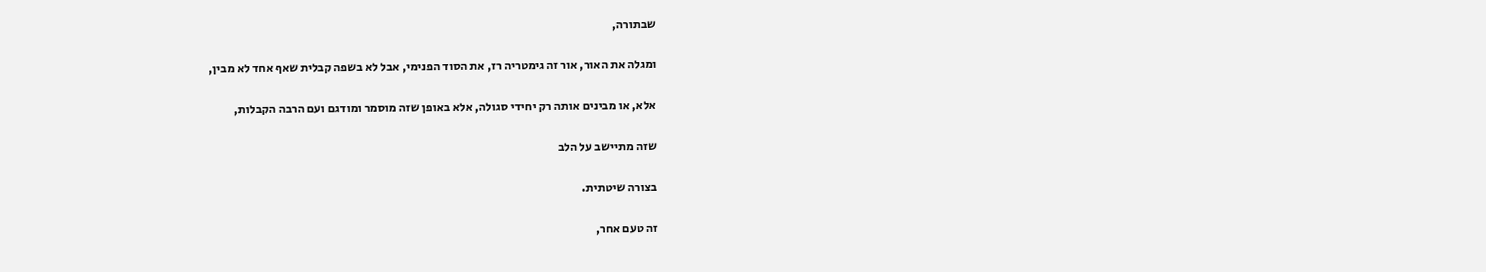שבתורה,

ומגלה את האור, אור זה גימטריה רז, את הסוד הפנימי, אבל לא בשפה קבלית שאף אחד לא מבין,

אלא, או מבינים אותה רק יחידי סגולה, אלא באופן שזה מוסמר ומודגם ועם הרבה הקבלות,

שזה מתיישב על הלב

בצורה שיטתית.

זה טעם אחר,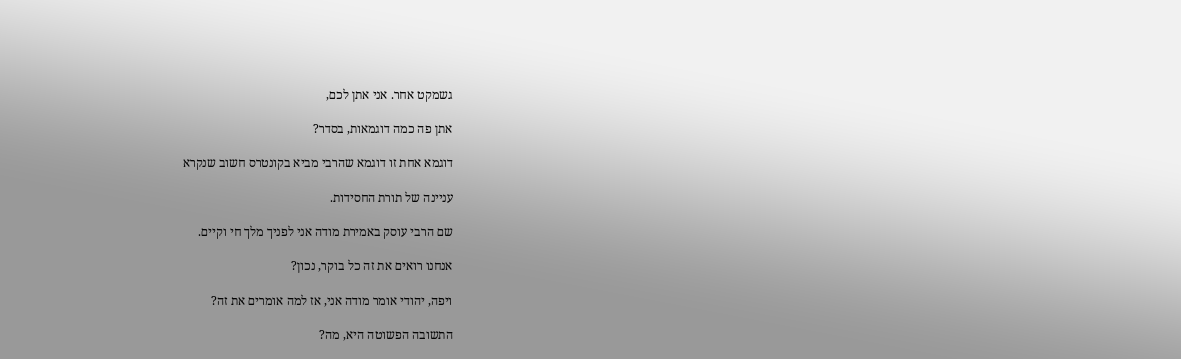גשמקט אחר. אני אתן לכם,

אתן פה כמה דוגמאות, בסדר?

דוגמא אחת זו דוגמא שהרבי מביא בקונטרס חשוב שנקרא

עניינה של תורת החסידות.

שם הרבי עוסק באמירת מודה אני לפניך מלך חי וקיים.

אנחנו רואים את זה כל בוקר, נכון?

ויפה, יהודי אומר מודה אני, אז למה אומרים את זה?

התשובה הפשוטה היא, מה?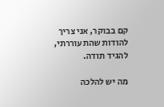קם בבוקר, אני צריך להודות שהתעוררתי, להגיד תודה.

מה יש להלכה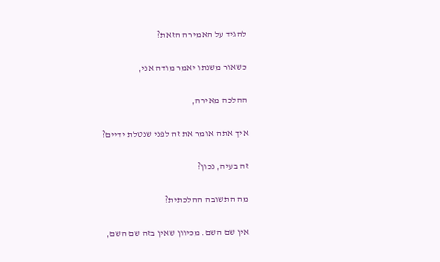להגיד על האמירה הזאת?

כשאור משנתו יאמר מודה אני,

ההלכה מאירה,

איך אתה אומר את זה לפני שנטלת ידיים?

זה בעיה, נכון?

מה התשובה ההלכתית?

אין שם השם. מכיוון שאין בזה שם השם,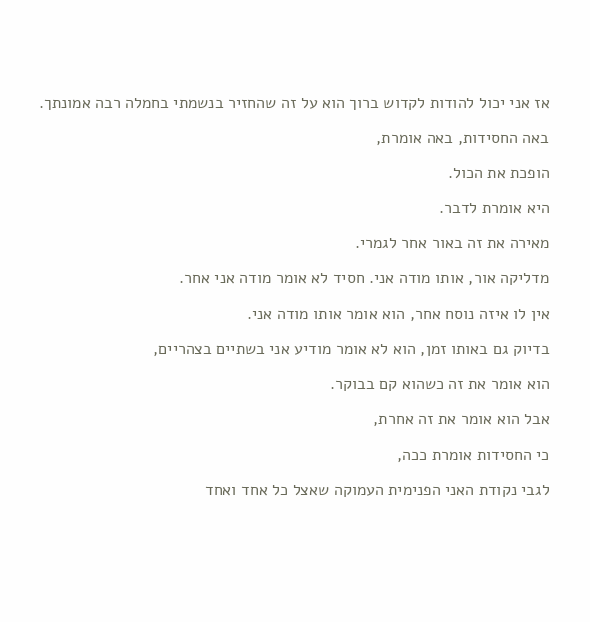אז אני יכול להודות לקדוש ברוך הוא על זה שהחזיר בנשמתי בחמלה רבה אמונתך.

באה החסידות, באה אומרת,

הופכת את הכול.

היא אומרת לדבר.

מאירה את זה באור אחר לגמרי.

מדליקה אור, אותו מודה אני. חסיד לא אומר מודה אני אחר.

אין לו איזה נוסח אחר, הוא אומר אותו מודה אני.

בדיוק גם באותו זמן, הוא לא אומר מודיע אני בשתיים בצהריים,

הוא אומר את זה כשהוא קם בבוקר.

אבל הוא אומר את זה אחרת,

כי החסידות אומרת ככה,

לגבי נקודת האני הפנימית העמוקה שאצל כל אחד ואחד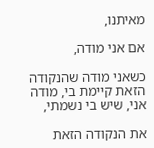מאיתנו,

אם אני מודה,

כשאני מודה שהנקודה הזאת קיימת בי, מודה אני, שיש בי נשמתי,

את הנקודה הזאת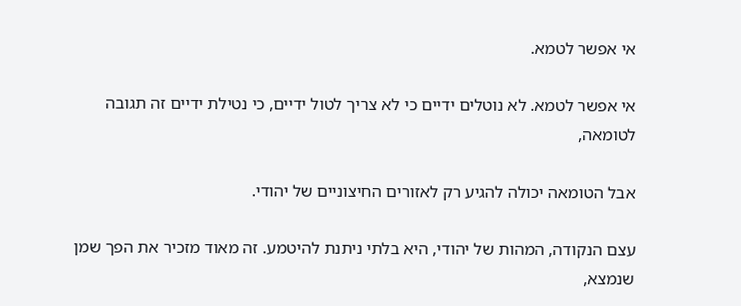אי אפשר לטמא.

אי אפשר לטמא. לא נוטלים ידיים כי לא צריך לטול ידיים, כי נטילת ידיים זה תגובה לטומאה,

אבל הטומאה יכולה להגיע רק לאזורים החיצוניים של יהודי.

עצם הנקודה, המהות של יהודי, היא בלתי ניתנת להיטמע. זה מאוד מזכיר את הפך שמן שנמצא,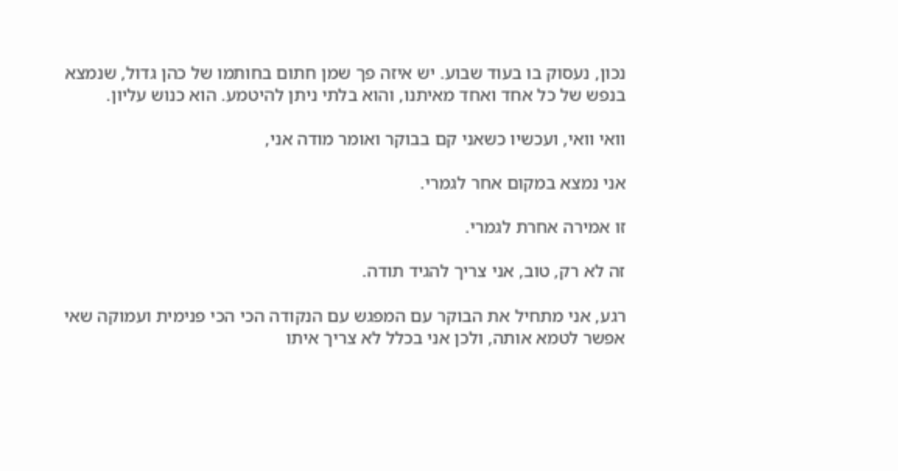נכון, נעסוק בו בעוד שבוע. יש איזה פך שמן חתום בחותמו של כהן גדול, שנמצא בנפש של כל אחד ואחד מאיתנו, והוא בלתי ניתן להיטמע. הוא כנוש עליון.

וואי וואי, ועכשיו כשאני קם בבוקר ואומר מודה אני,

אני נמצא במקום אחר לגמרי.

זו אמירה אחרת לגמרי.

זה לא רק, טוב, אני צריך להגיד תודה.

רגע, אני מתחיל את הבוקר עם המפגש עם הנקודה הכי הכי פנימית ועמוקה שאי אפשר לטמא אותה, ולכן אני בכלל לא צריך איתו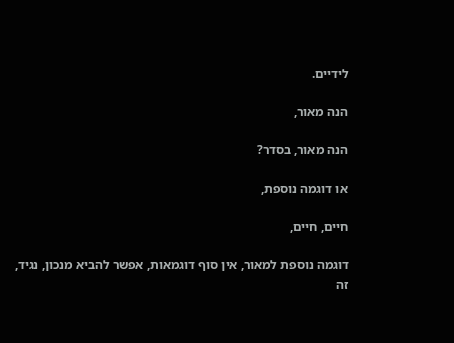לידיים.

הנה מאור,

הנה מאור, בסדר?

או דוגמה נוספת,

חיים, חיים,

דוגמה נוספת למאור, אין סוף דוגמאות, אפשר להביא מנכון, נגיד, זה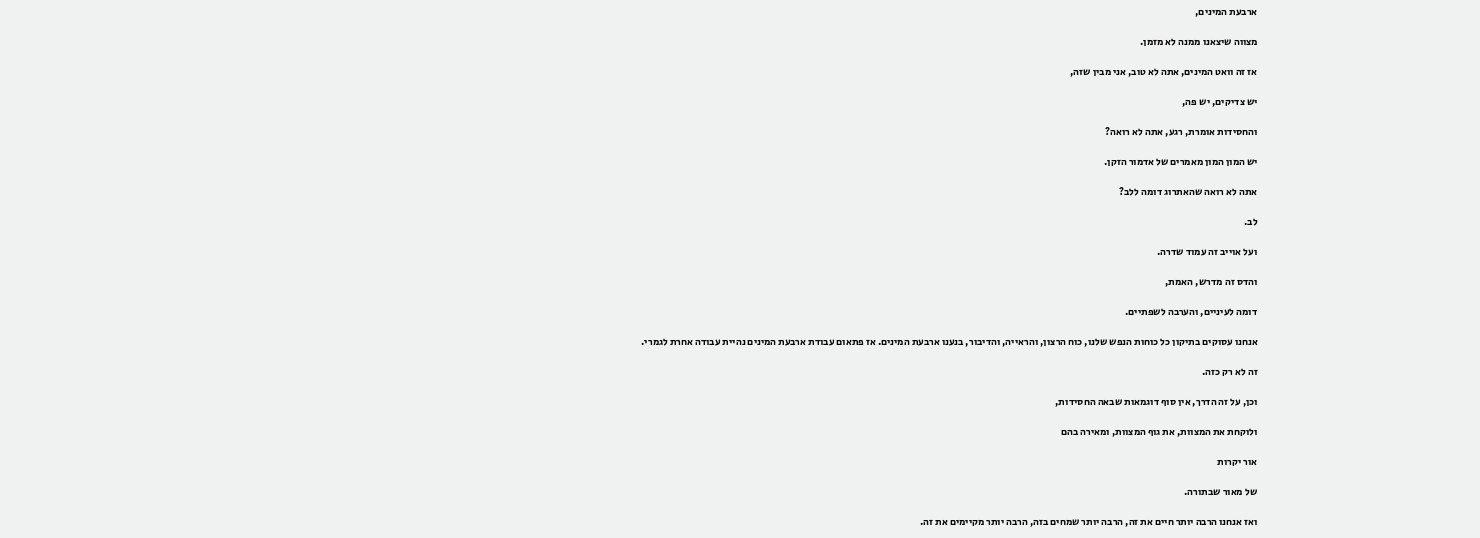ארבעת המינים,

מצווה שיצאנו ממנה לא מזמן.

אז זה וואט המינים, אתה לא טוב, אני מבין שזה,

יש צדיקים, יש פה,

והחסידות אומרת, רגע, אתה לא רואה?

יש המון המון מאמרים של אדמור הזקן.

אתה לא רואה שהאתרוג דומה ללב?

לב.

ועל אוייב זה עמוד שדרה.

והדס זה מדרש, האמת,

דומה לעיניים, והערבה לשפתיים.

אנחנו עסוקים בתיקון כל כוחות הנפש שלנו, כוח הרצון, והראייה, והדיבור, בנענו ארבעת המינים. אז פתאום עבודת ארבעת המינים נהיית עבודה אחרת לגמרי.

זה לא רק כזה.

וכן, על זה הדרך, אין סוף דוגמאות שבאה החסידות,

ולוקחת את המצוות, את גוף המצוות, ומאירה בהם

אור יקרות

של מאור שבתורה.

ואז אנחנו הרבה יותר חיים את זה, הרבה יותר שמחים בזה, הרבה יותר מקיימים את זה.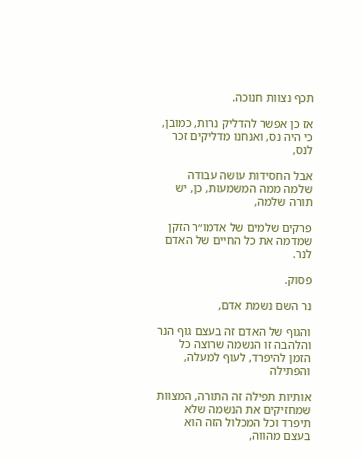תכף נצוות חנוכה.

אז כן אפשר להדליק נרות, כמובן, כי היה נס, ואנחנו מדליקים זכר לנס,

אבל החסידות עושה עבודה שלמה ממה המשמעות, כן, יש תורה שלמה,

פרקים שלמים של אדמו״ר הזקן שמדמה את כל החיים של האדם לנר.

פסוק.

נר השם נשמת אדם,

והגוף של האדם זה בעצם גוף הנר והלהבה זו הנשמה שרוצה כל הזמן להיפרד, לעוף למעלה, והפתילה

אותיות תפילה זה התורה, המצוות שמחזיקים את הנשמה שלא תיפרד וכל המכלול הזה הוא בעצם מהווה,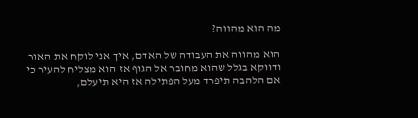מה הוא מהווה?

הוא מהווה את העבודה של האדם, איך אני לוקח את האור ודווקא בגלל שהוא מחובר אל הגוף אז הוא מצליח להעיר כי אם הלהבה תיפרד מעל הפתילה אז היא תיעלם,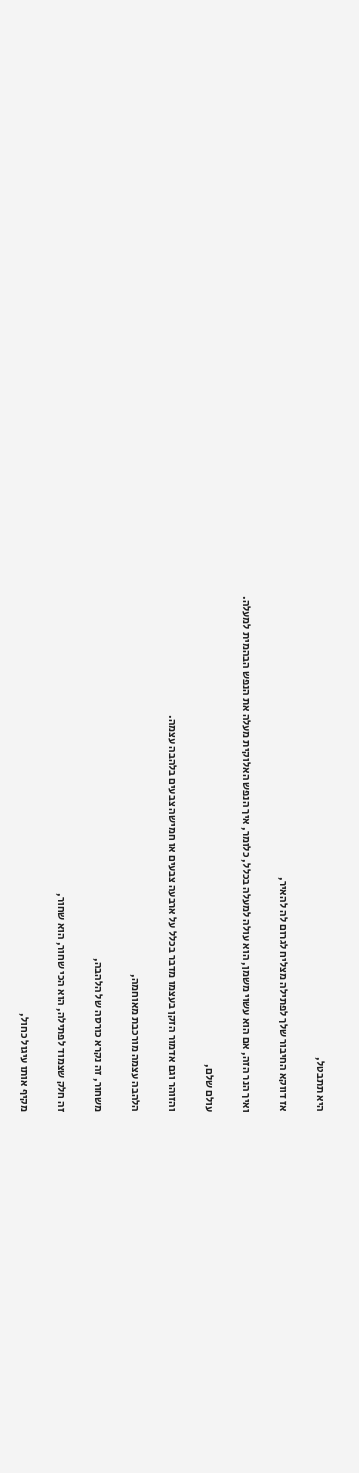היא תתבטל,

אז דווקא החיבור שלך לפתילה מצליח לגרום לה להאיר,

ואיך הנר הזה, אם הוא עשוי משמן, הוא עולה למעלה בכלל, כלומר, איך הנפש האלוקית מעלה את הנפש הבהמית למעלה.

עולם שלם,

והזוהר וגם אדמור הזקן בעצמו מדבר בכלל על ארבעה צבעים או חמישה צבעים בלהבה עצמה.

הלהבה עצמה מורכבת מאוחמה,

משחור, זה נקרא כורסה של הלהבה,

זה חלק שצמוד לפתילה, הוא הכי שחור, הוא שחור,

מקיף אותו עיגול כחול,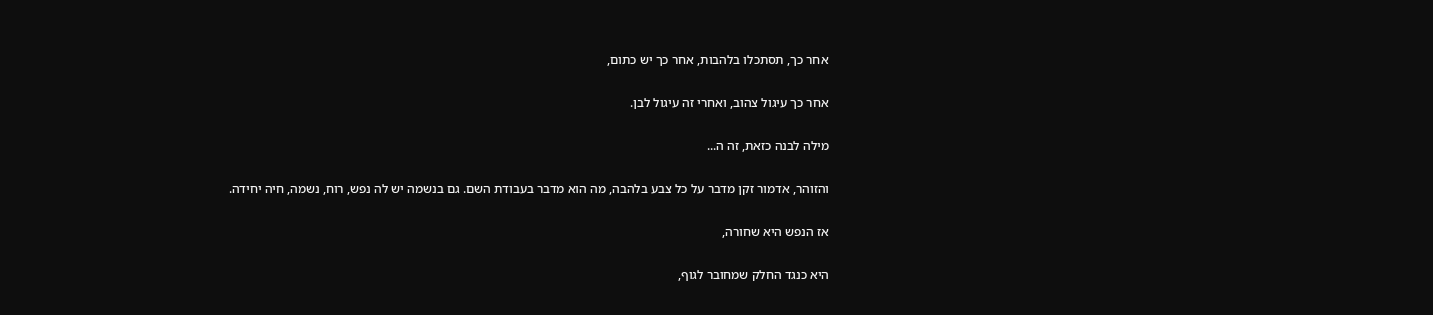אחר כך, תסתכלו בלהבות, אחר כך יש כתום,

אחר כך עיגול צהוב, ואחרי זה עיגול לבן.

מילה לבנה כזאת, זה ה...

והזוהר, אדמור זקן מדבר על כל צבע בלהבה, מה הוא מדבר בעבודת השם. גם בנשמה יש לה נפש, רוח, נשמה, חיה יחידה.

אז הנפש היא שחורה,

היא כנגד החלק שמחובר לגוף,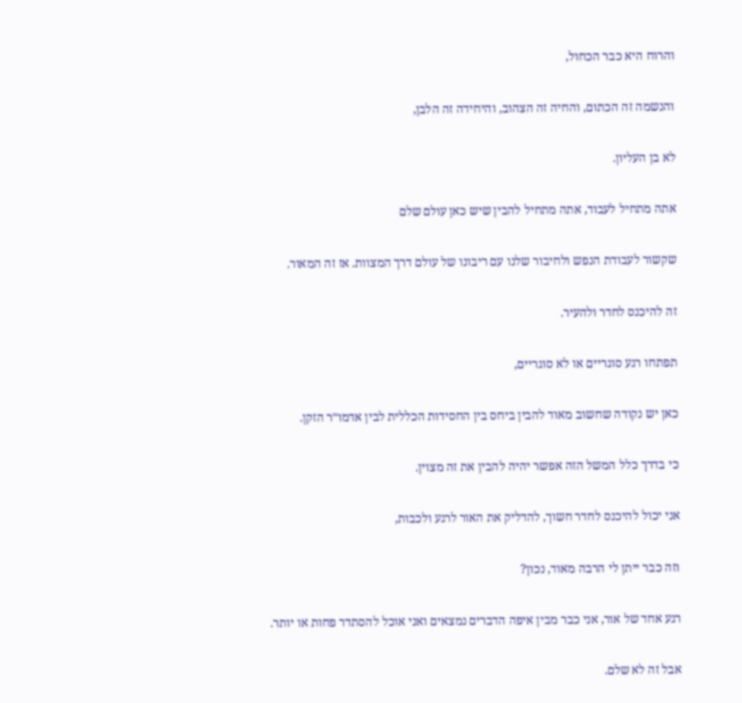והרוח היא כבר הכחול,

והנשמה זה הכתום, והחיה זה הצהוב, והיחידה זה הלבן,

לא בן העליון.

אתה מתחיל לעבוד, אתה מתחיל להבין שיש כאן עולם שלם

שקשור לעבודת הנפש ולחיבור שלנו עם ריבונו של עולם דרך המצוות. אז זה המאור.

זה להיכנס לחדר ולהעיר.

תפתחו רגע סוגריים או לא סוגריים,

כאן יש נקודה שחשוב מאוד להבין ביחס בין החסידות הכללית לבין אדמו״ר הזקן.

כי בדרך כלל המשל הזה אפשר יהיה להבין את זה מצוין.

אני יכול להיכנס לחדר חשוך, להדליק את האור לרגע ולכבות,

וזה כבר ייתן לי הרבה מאוד, נכון?

רגע אחד של אור, אני כבר מבין איפה הדברים נמצאים ואני אוכל להסתדר פחות או יותר.

אבל זה לא שלם.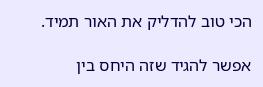הכי טוב להדליק את האור תמיד.

אפשר להגיד שזה היחס בין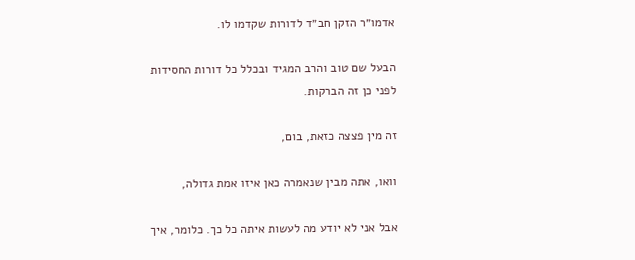אדמו״ר הזקן חב״ד לדורות שקדמו לו.

הבעל שם טוב והרב המגיד ובכלל כל דורות החסידות לפני כן זה הברקות.

זה מין פצצה כזאת, בום,

וואו, אתה מבין שנאמרה כאן איזו אמת גדולה,

אבל אני לא יודע מה לעשות איתה כל כך. כלומר, איך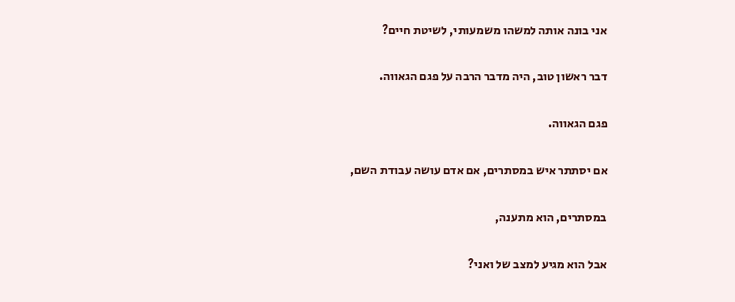אני בונה אותה למשהו משמעותי, לשיטת חיים?

דבר ראשון טוב, היה מדבר הרבה על פגם הגאווה.

פגם הגאווה.

אם יסתתר איש במסתרים, אם אדם עושה עבודת השם,

במסתרים, הוא מתענה,

אבל הוא מגיע למצב של ואני?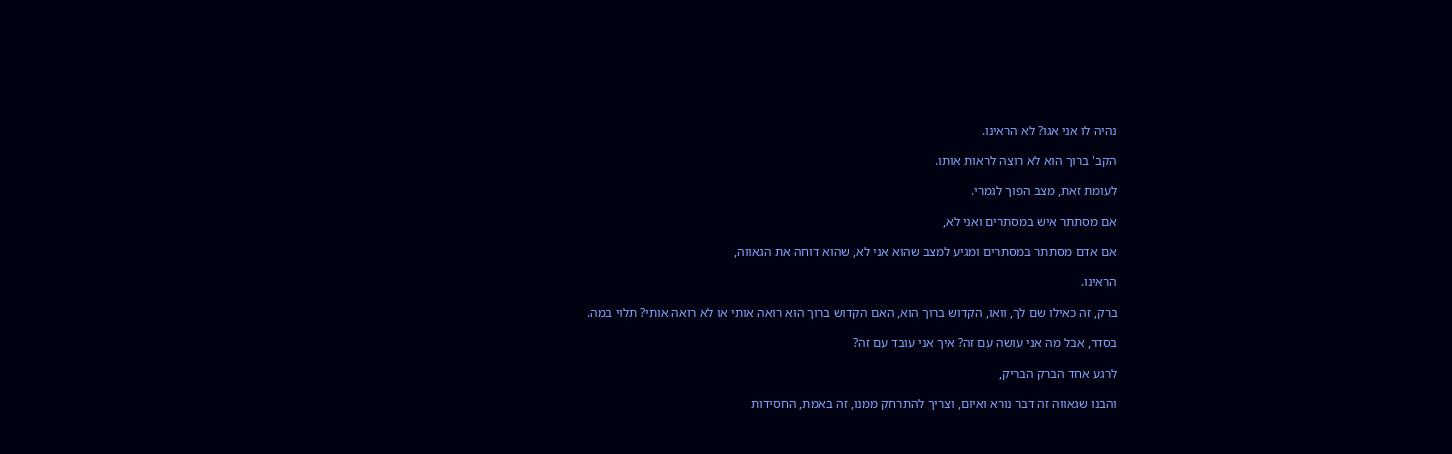נהיה לו אני אגו? לא הראינו.

הקב' ברוך הוא לא רוצה לראות אותו.

לעומת זאת, מצב הפוך לגמרי.

אם מסתתר איש במסתרים ואני לא,

אם אדם מסתתר במסתרים ומגיע למצב שהוא אני לא, שהוא דוחה את הגאווה,

הראינו.

ברק, זה כאילו שם לך, וואו, הקדוש ברוך הוא, האם הקדוש ברוך הוא רואה אותי או לא רואה אותי? תלוי במה.

בסדר, אבל מה אני עושה עם זה? איך אני עובד עם זה?

לרגע אחד הברק הבריק,

והבנו שגאווה זה דבר נורא ואיום, וצריך להתרחק ממנו, זה באמת, החסידות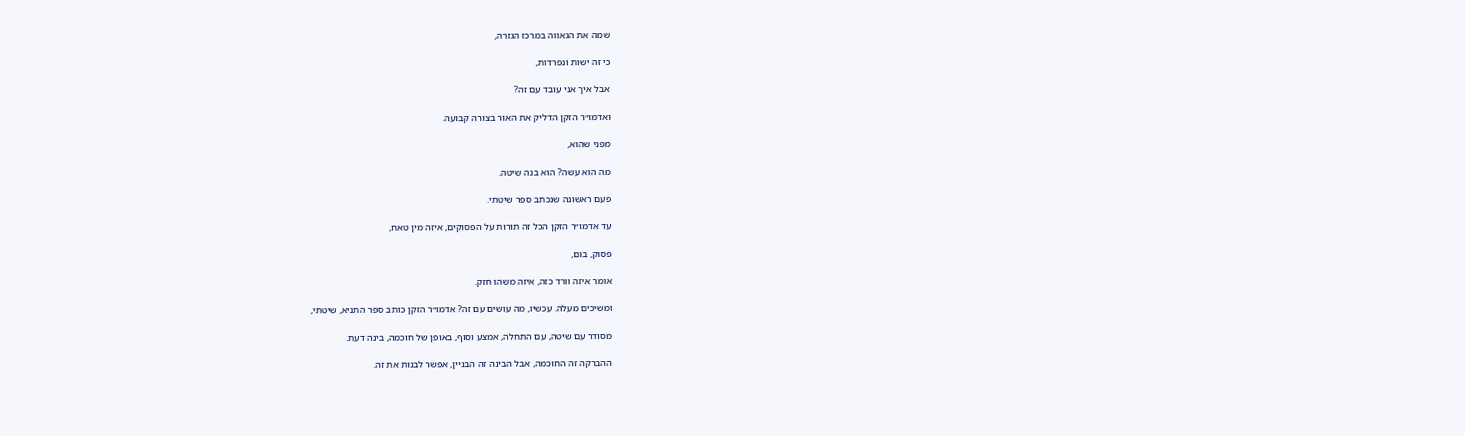שמה את הגאווה במרכז הגזרה,

כי זה ישות ונפרדות,

אבל איך אני עובד עם זה?

ואדמו״ר הזקן הדליק את האור בצורה קבועה.

מפני שהוא,

מה הוא עשה? הוא בנה שיטה.

פעם ראשונה שנכתב ספר שיטתי.

עד אדמו״ר הזקן הכל זה תורות על הפסוקים, איזה מין טאח,

פסוק, בום,

אומר איזה וורד כזה, איזה משהו חזק.

ומשיכים מעלה. עכשיו, מה עושים עם זה? אדמו״ר הזקן כותב ספר התניא, שיטתי,

מסודר עם שיטה, עם התחלה, אמצע וסוף, באופן של חוכמה, בינה דעת.

ההברקה זה החוכמה, אבל הבינה זה הבניין, אפשר לבנות את זה.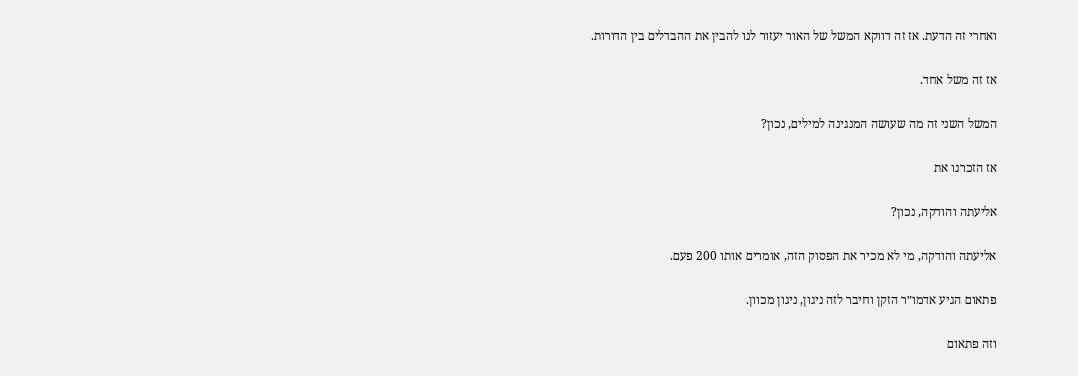ואחרי זה הדעת. אז זה דווקא המשל של האור יעזור לנו להבין את ההבדלים בין הדורות.

אז זה משל אחד.

המשל השני זה מה שעושה המנגינה למילים, נכון?

אז הזכרנו את

אליעתה והודקה, נכון?

אליעתה והודקה, מי לא מכיר את הפסוק הזה, אומרים אותו 200 פעם.

פתאום הגיע אדמו״ר הזקן וחיבר לזה ניגון, ניגון מכוון.

וזה פתאום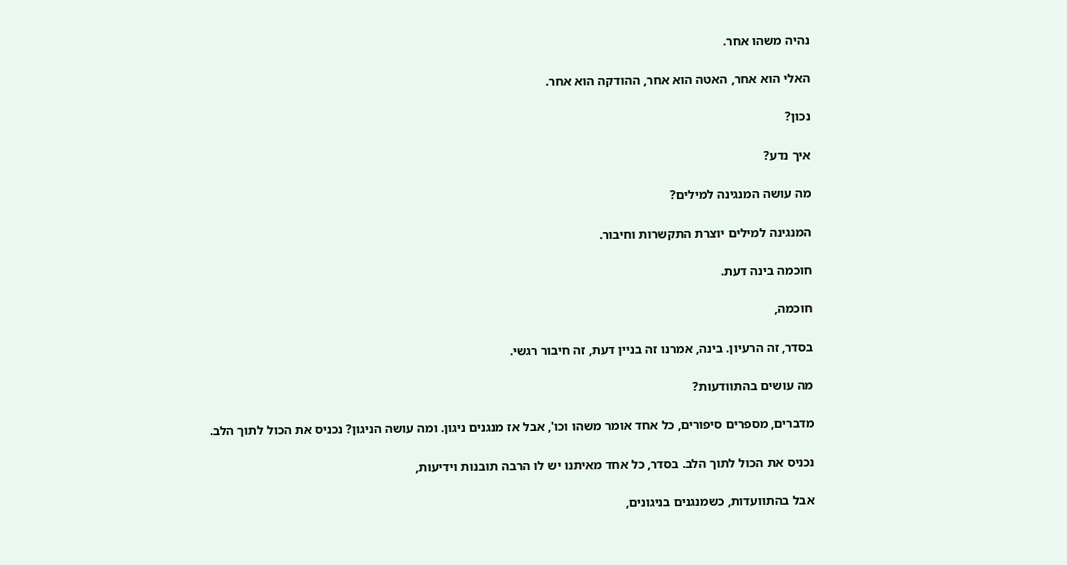נהיה משהו אחר.

האלי הוא אחר, האטה הוא אחר, ההודקה הוא אחר.

נכון?

איך נדע?

מה עושה המנגינה למילים?

המנגינה למילים יוצרת התקשרות וחיבור.

חוכמה בינה דעת.

חוכמה,

בסדר, זה הרעיון. בינה, אמרנו זה בניין דעת, זה חיבור רגשי.

מה עושים בהתוודעות?

מדברים, מספרים סיפורים, כל אחד אומר משהו וכו', אבל אז מנגנים ניגון. ומה עושה הניגון? נכניס את הכול לתוך הלב.

נכניס את הכול לתוך הלב. בסדר, כל אחד מאיתנו יש לו הרבה תובנות וידיעות,

אבל בהתוועדות, כשמנגנים בניגונים,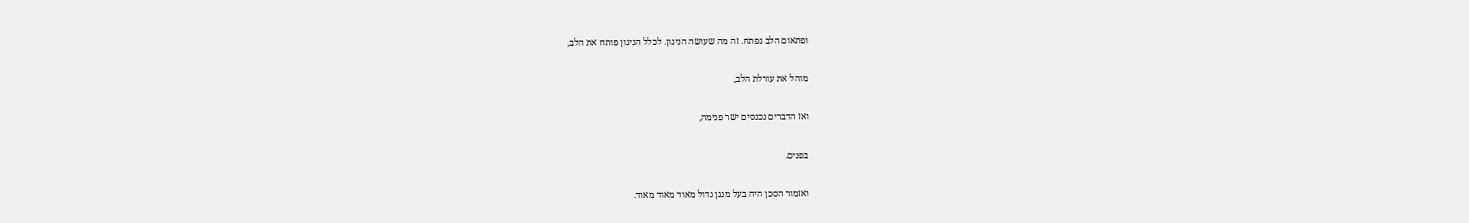ופתאום הלב נפתח. זה מה שעושה הניגון. לכלל הניגון פותח את הלב,

מוהל את עורלת הלב,

ואז הדברים נכנסים ישר פנימה,

בפנים.

ואזמור הסכן היה בעל מנגן גדול מאוד מאוד מאוד.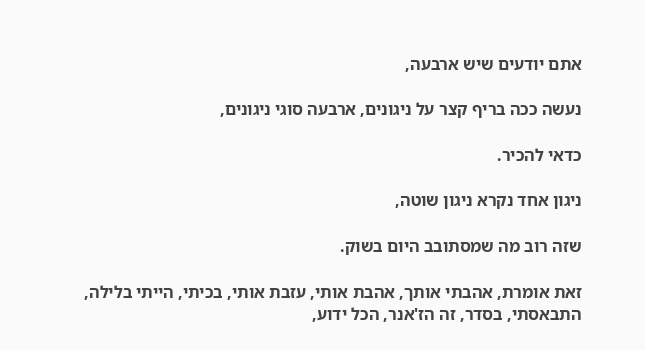אתם יודעים שיש ארבעה,

נעשה ככה בריף קצר על ניגונים, ארבעה סוגי ניגונים,

כדאי להכיר.

ניגון אחד נקרא ניגון שוטה,

שזה רוב מה שמסתובב היום בשוק.

זאת אומרת, אהבתי אותך, אהבת אותי, עזבת אותי, בכיתי, הייתי בלילה, התבאסתי, בסדר, זה הז'אנר, הכל ידוע,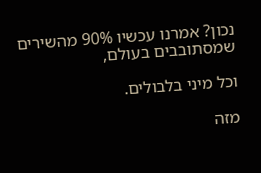נכון? אמרנו עכשיו 90% מהשירים שמסתובבים בעולם,

וכל מיני בלבולים.

מזה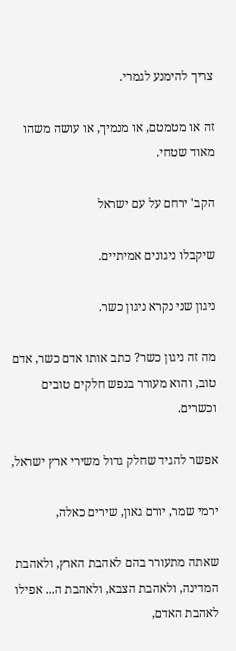צריך להימנע לגמרי.

זה או מטמטם, או מנמיך, או עושה משהו מאוד שטחי.

הקב' ירחם על עם ישראל

שיקבלו ניגונים אמיתיים.

ניגון שני נקרא ניגון כשר.

מה זה ניגון כשר? כתב אותו אדם כשר, אדם טוב, והוא מעורר בנפש חלקים טובים וכשרים.

אפשר להגיד שחלק גדול משירי ארץ ישראל,

ירמי שמר, יורם גאון, שירים כאלה,

שאתה מתעורר בהם לאהבת הארץ, ולאהבת המדינה, ולאהבת הצבא, ולאהבת ה... אפילו לאהבת האדם,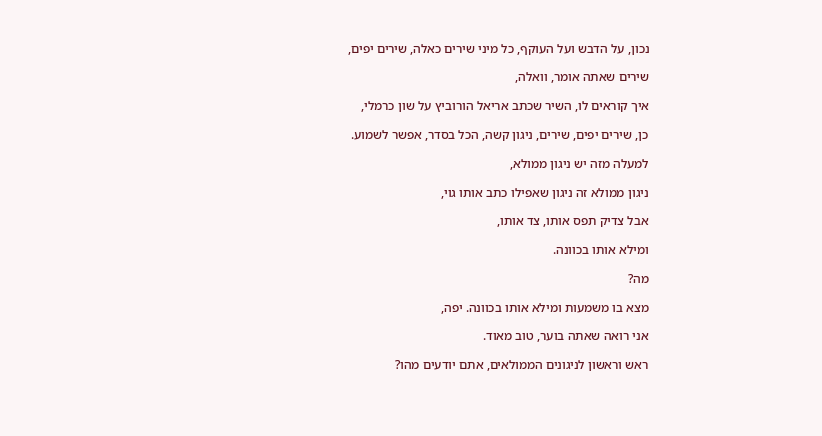נכון, על הדבש ועל העוקף, כל מיני שירים כאלה, שירים יפים,

שירים שאתה אומר, וואלה,

איך קוראים לו, השיר שכתב אריאל הורוביץ על שון כרמלי,

כן, שירים יפים, שירים, ניגון קשה, הכל בסדר, אפשר לשמוע.

למעלה מזה יש ניגון ממולא,

ניגון ממולא זה ניגון שאפילו כתב אותו גוי,

אבל צדיק תפס אותו, צד אותו,

ומילא אותו בכוונה.

מה?

מצא בו משמעות ומילא אותו בכוונה. יפה,

אני רואה שאתה בוער, טוב מאוד.

ראש וראשון לניגונים הממולאים, אתם יודעים מהו?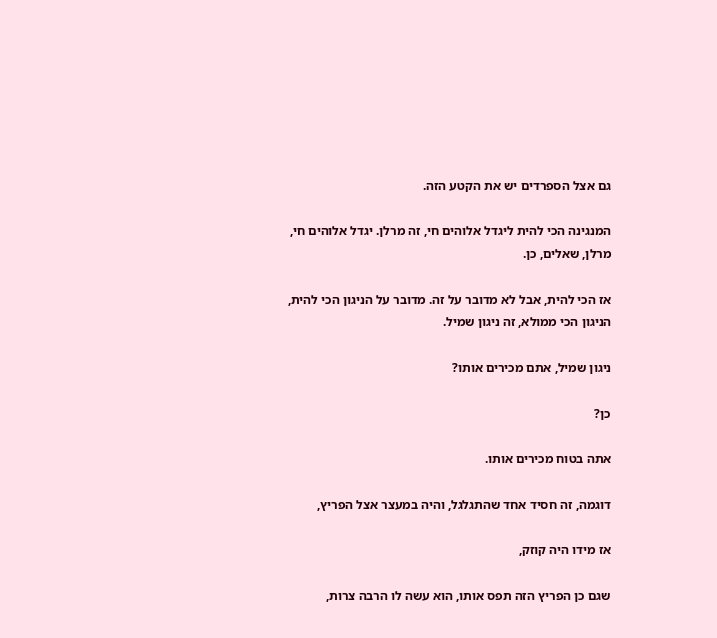גם אצל הספרדים יש את הקטע הזה.

המנגינה הכי להית ליגדל אלוהים חי, זה מרלן. יגדל אלוהים חי, מרלן, שאלים, כן.

אז הכי להית, אבל לא מדובר על זה. מדובר על הניגון הכי להית, הניגון הכי ממולא, זה ניגון שמיל.

ניגון שמיל, אתם מכירים אותו?

כן?

אתה בטוח מכירים אותו.

דוגמה, זה חסיד אחד שהתגלגל, והיה במעצר אצל הפריץ,

אז מידו היה קוזק,

שגם כן הפריץ הזה תפס אותו, הוא עשה לו הרבה צרות,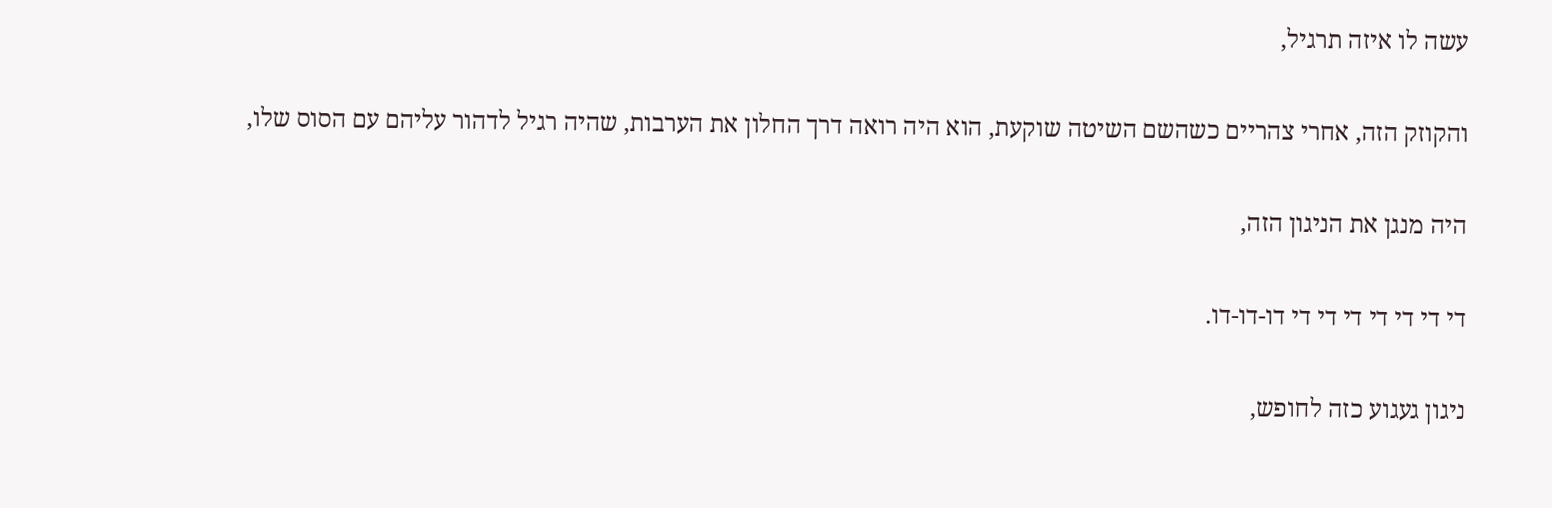עשה לו איזה תרגיל,

והקוזק הזה, אחרי צהריים כשהשם השיטה שוקעת, הוא היה רואה דרך החלון את הערבות, שהיה רגיל לדהור עליהם עם הסוס שלו,

היה מנגן את הניגון הזה,

די די די די די די די דו-דו-דו.

ניגון געגוע כזה לחופש,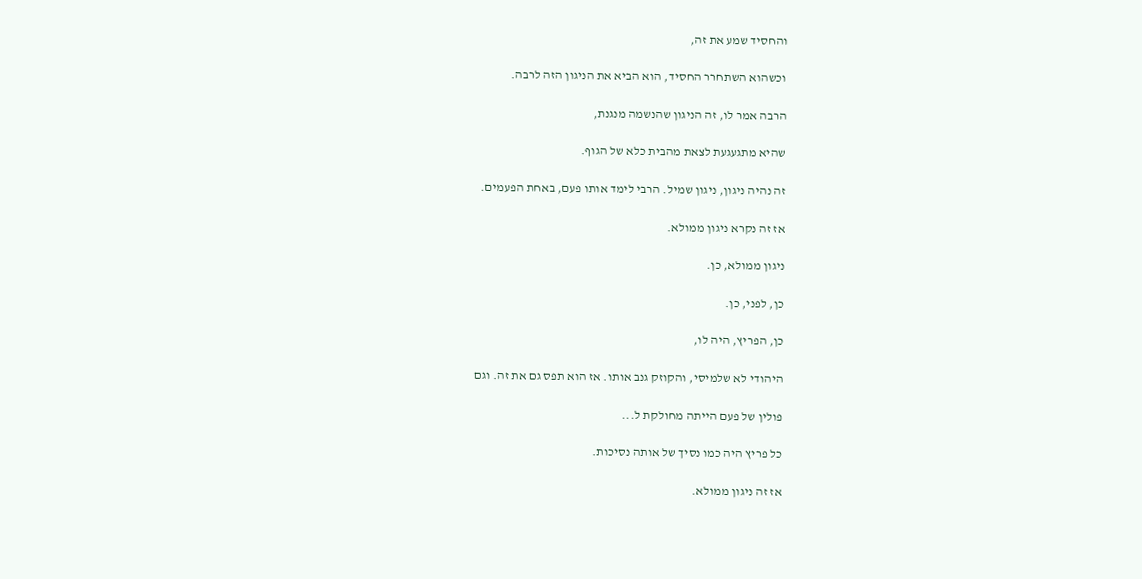והחסיד שמע את זה,

וכשהוא השתחרר החסיד, הוא הביא את הניגון הזה לרבה.

הרבה אמר לו, זה הניגון שהנשמה מנגנת,

שהיא מתגעגעת לצאת מהבית כלא של הגוף.

זה נהיה ניגון, ניגון שמיל. הרבי לימד אותו פעם, באחת הפעמים.

אז זה נקרא ניגון ממולא.

ניגון ממולא, כן.

כן, לפני, כן.

כן, הפריץ, היה לו,

היהודי לא שלמיסי, והקוזק גנב אותו. אז הוא תפס גם את זה. וגם

פולין של פעם הייתה מחולקת ל...

כל פריץ היה כמו נסיך של אותה נסיכות.

אז זה ניגון ממולא.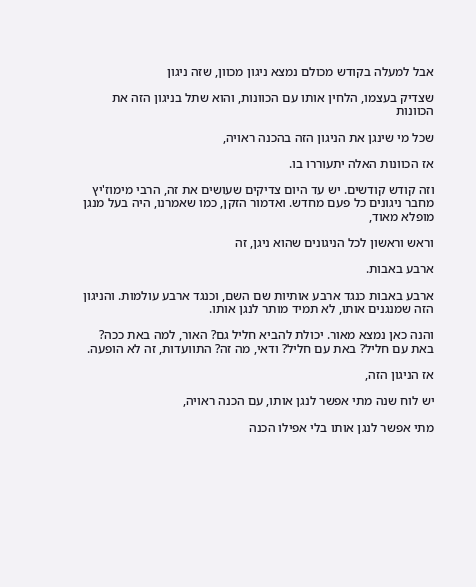אבל למעלה בקודש מכולם נמצא ניגון מכוון, שזה ניגון

שצדיק בעצמו, הלחין אותו עם הכוונות, והוא שתל בניגון הזה את הכוונות

שכל מי שינגן את הניגון הזה בהכנה ראויה,

אז הכוונות האלה יתעוררו בו.

וזה קודש קודשים. יש עד היום צדיקים שעושים את זה, הרבי מימוז'יץ מחבר ניגונים כל פעם מחדש. ואדמור הזקן, כמו שאמרנו, היה בעל מנגן מופלא מאוד,

וראש וראשון לכל הניגונים שהוא ניגן, זה

ארבע באבות.

ארבע באבות כנגד ארבע אותיות שם השם, וכנגד ארבע עולמות. והניגון הזה שמנגנים אותו, לא תמיד מותר לנגן אותו.

והנה כאן נמצא מאור. יכולת להביא חליל גם? האור, למה באת ככה? באת עם חליל? באת עם חליל? ודאי, מה זה? התוועדות, זה לא הופעה.

אז הניגון הזה,

יש לוח שנה מתי אפשר לנגן אותו, עם הכנה ראויה,

מתי אפשר לנגן אותו בלי אפילו הכנה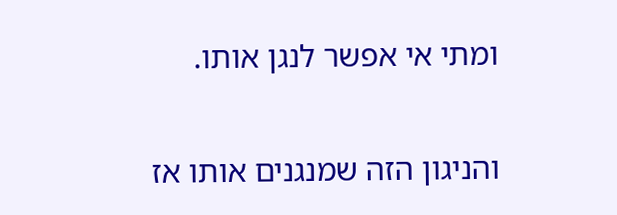ומתי אי אפשר לנגן אותו.

והניגון הזה שמנגנים אותו אז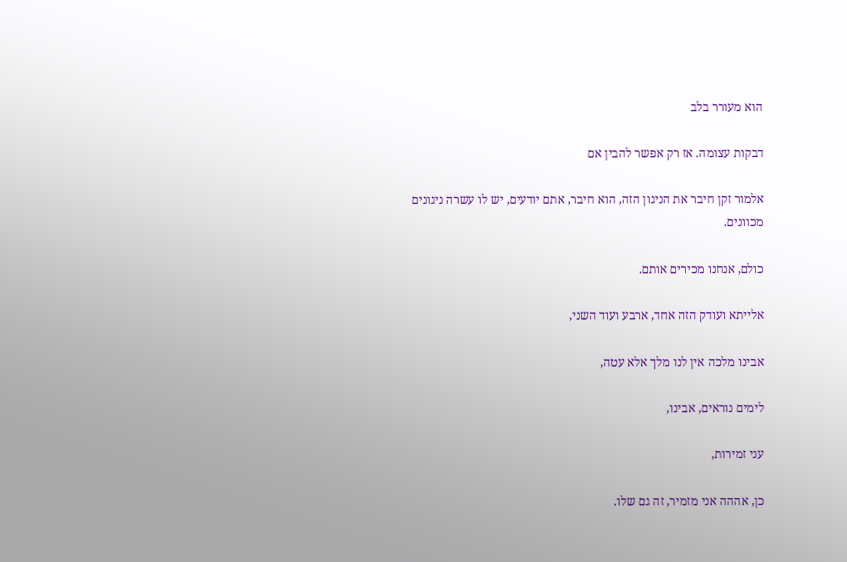הוא מעורר בלב

דבקות עצומה. אז רק אפשר להבין אם

אלמור זקן חיבר את הניגון הזה, הוא חיבר, אתם יודעים, יש לו עשרה ניגונים מכוונים.

כולם, אנחנו מכירים אותם.

אלייתא ועודק הזה אחד, ארבע ועוד השני,

אבינו מלכה אין לנו מלך אלא עטה,

לימים נוראים, אבינו,

עני זמירות,

כן, אההה אני מזמיר, זה גם שלו.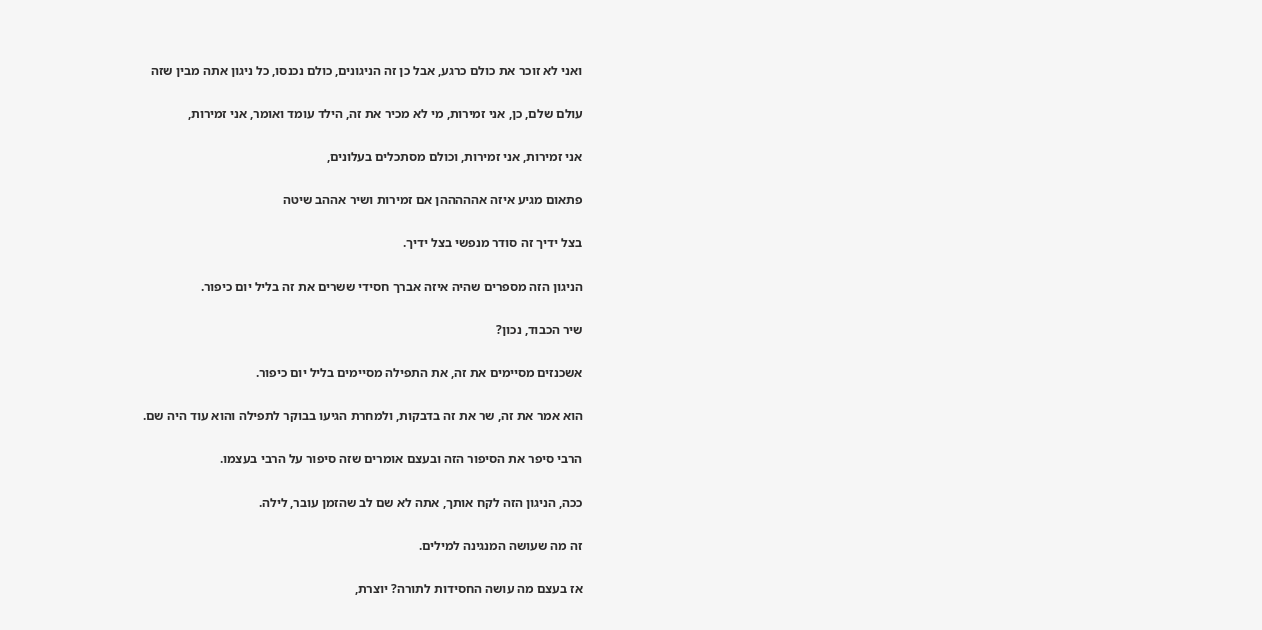ואני לא זוכר את כולם כרגע, אבל כן זה הניגונים, כולם נכנסו, כל ניגון אתה מבין שזה

עולם שלם, כן, אני זמירות, מי לא מכיר את זה, הילד עומד ואומר, אני זמירות,

אני זמירות, אני זמירות, וכולם מסתכלים בעלונים,

פתאום מגיע איזה אהההההן אם זמירות ושיר אההב שיטה

בצל ידיך זה סודר מנפשי בצל ידיך.

הניגון הזה מספרים שהיה איזה אברך חסידי ששרים את זה בליל יום כיפור.

שיר הכבוד, נכון?

אשכנזים מסיימים את זה, את התפילה מסיימים בליל יום כיפור.

הוא אמר את זה, שר את זה בדבקות, ולמחרת הגיעו בבוקר לתפילה והוא עוד היה שם.

הרבי סיפר את הסיפור הזה ובעצם אומרים שזה סיפור על הרבי בעצמו.

ככה, הניגון הזה לקח אותך, אתה לא שם לב שהזמן עובר, לילה.

זה מה שעושה המנגינה למילים.

אז בעצם מה עושה החסידות לתורה? יוצרת,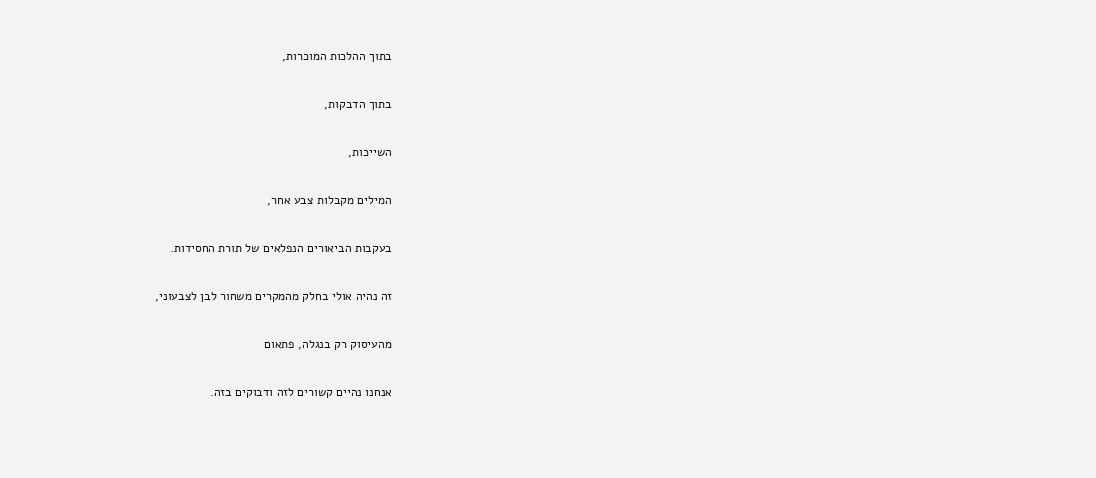בתוך ההלכות המוכרות,

בתוך הדבקות,

השייכות,

המילים מקבלות צבע אחר,

בעקבות הביאורים הנפלאים של תורת החסידות.

זה נהיה אולי בחלק מהמקרים משחור לבן לצבעוני,

מהעיסוק רק בנגלה, פתאום

אנחנו נהיים קשורים לזה ודבוקים בזה.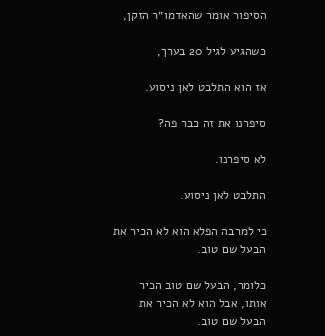הסיפור אומר שהאדמו״ר הזקן,

כשהגיע לגיל 20 בערך,

אז הוא התלבט לאן ניסוע.

סיפרנו את זה כבר פה?

לא סיפרנו.

התלבט לאן ניסוע.

כי למרבה הפלא הוא לא הכיר את הבעל שם טוב.

כלומר, הבעל שם טוב הכיר אותו, אבל הוא לא הכיר את הבעל שם טוב.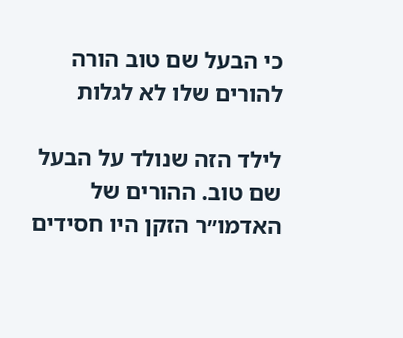כי הבעל שם טוב הורה להורים שלו לא לגלות

לילד הזה שנולד על הבעל שם טוב. ההורים של האדמו״ר הזקן היו חסידים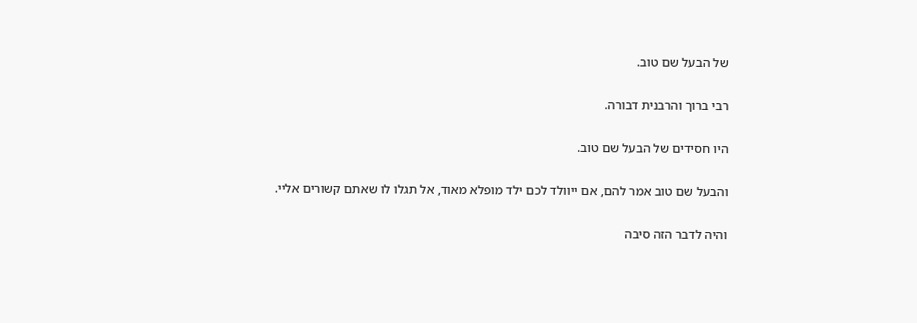של הבעל שם טוב.

רבי ברוך והרבנית דבורה.

היו חסידים של הבעל שם טוב.

והבעל שם טוב אמר להם, אם ייוולד לכם ילד מופלא מאוד, אל תגלו לו שאתם קשורים אליי.

והיה לדבר הזה סיבה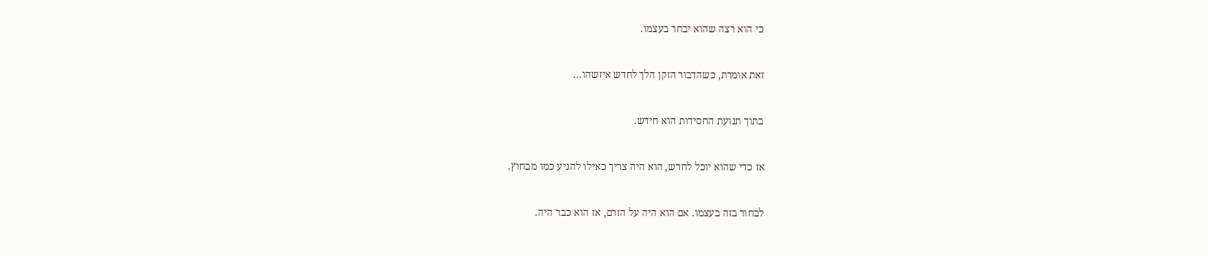כי הוא רצה שהוא יבחר בעצמו.

זאת אומרת, כשהדבור הזקן הלך לחדש איזשהו...

בתוך תנועת החסידות הוא חידש.

אז כדי שהוא יוכל לחדש, הוא היה צריך כאילו להגיע כמו מבחוץ.

לבחור בזה בעצמו. אם הוא היה על הזרם, אז הוא כבר היה.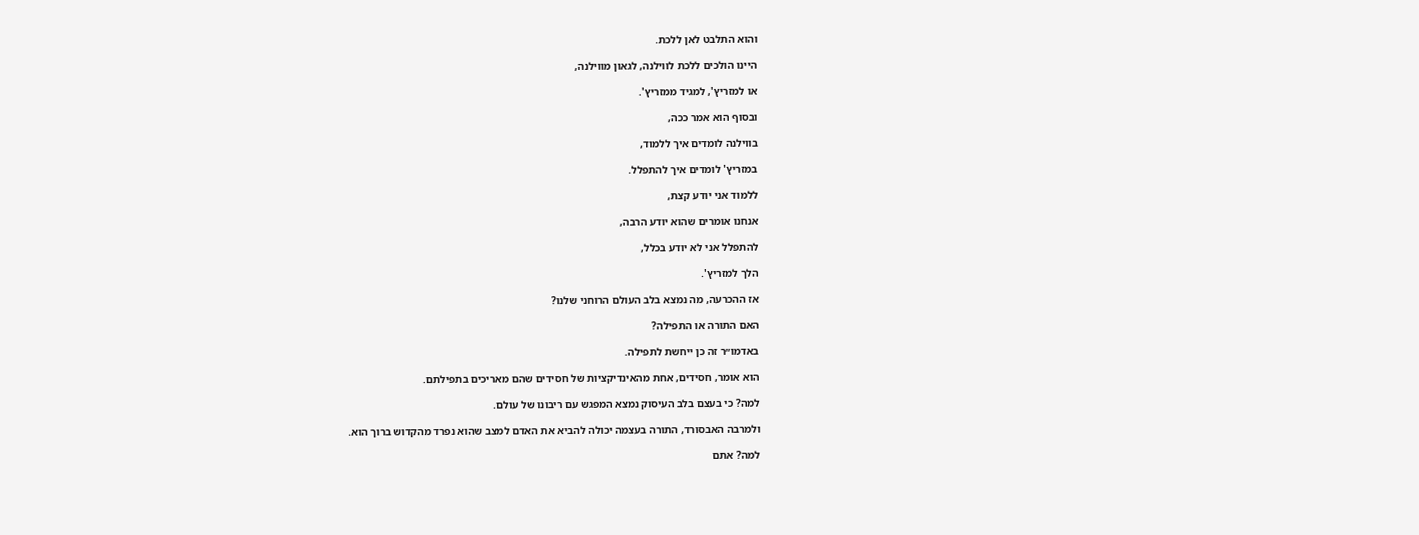והוא התלבט לאן ללכת.

היינו הולכים ללכת לווילנה, לגאון מווילנה,

או למזריץ', למגיד ממזריץ'.

ובסוף הוא אמר ככה,

בווילנה לומדים איך ללמוד,

במזריץ' לומדים איך להתפלל.

ללמוד אני יודע קצת,

אנחנו אומרים שהוא יודע הרבה,

להתפלל אני לא יודע בכלל,

הלך למזריץ'.

אז ההכרעה, מה נמצא בלב העולם הרוחני שלנו?

האם התורה או התפילה?

באדמו״ר זה כן ייחשת לתפילה.

הוא אומר, חסידים, אחת מהאינדיקציות של חסידים שהם מאריכים בתפילתם.

למה? כי בעצם בלב העיסוק נמצא המפגש עם ריבונו של עולם.

ולמרבה האבסורד, התורה בעצמה יכולה להביא את האדם למצב שהוא נפרד מהקדוש ברוך הוא.

למה? אתם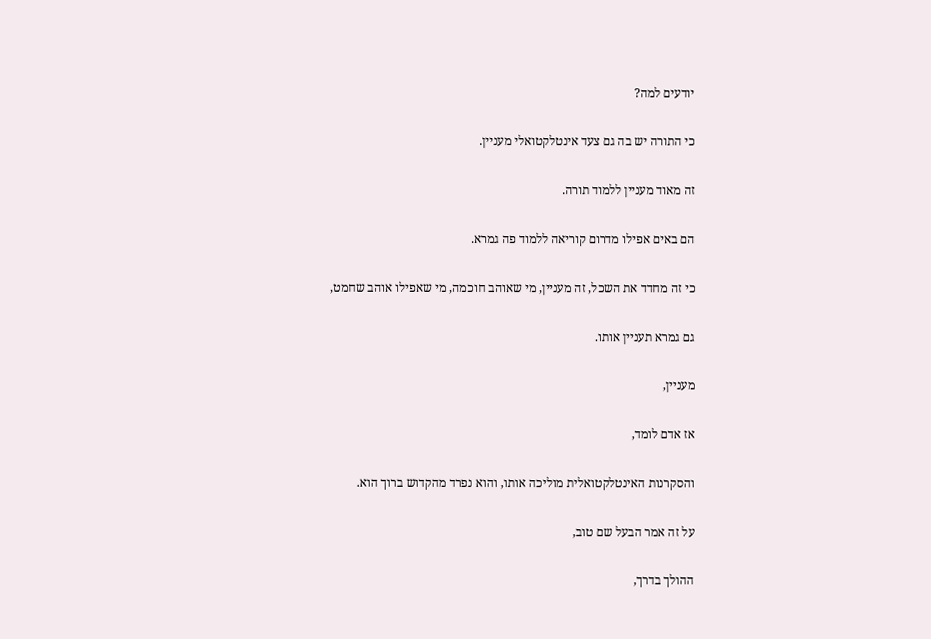יודעים למה?

כי התורה יש בה גם צעד אינטלקטואלי מעניין.

זה מאוד מעניין ללמוד תורה.

הם באים אפילו מדרום קוריאה ללמוד פה גמרא.

כי זה מחדד את השכל, זה מעניין, מי שאוהב חוכמה, מי שאפילו אוהב שחמט,

גם גמרא תעניין אותו.

מעניין,

אז אדם לומד,

והסקרנות האינטלקטואלית מוליכה אותו, והוא נפרד מהקדוש ברוך הוא.

על זה אמר הבעל שם טוב,

ההולך בדרך,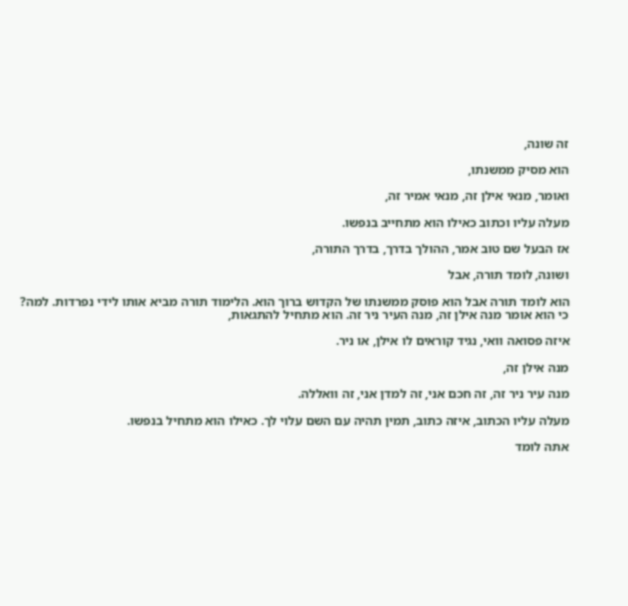זה שונה,

הוא מסיק ממשנתו,

ואומר, מנאי אילן זה, מנאי אמיר זה,

מעלה עליו וכתוב כאילו הוא מתחייב בנפשו.

אז הבעל שם טוב אמר, ההולך בדרך, בדרך התורה,

ושונה, לומד תורה, אבל

הוא לומד תורה אבל הוא פוסק ממשנתו של הקדוש ברוך הוא. הלימוד תורה מביא אותו לידי נפרדות. למה? כי הוא אומר מנה אילן זה, מנה העיר ניר זה. הוא מתחיל להתגאות,

איזה פסואה וואי, נגיד קוראים לו אילן, או ניר.

מנה אילן זה,

מנה עיר ניר זה, זה חכם אני, זה למדן אני, זה וואללה.

מעלה עליו הכתוב, איזה כתוב, תמין תהיה עם השם עלוי לך. כאילו הוא מתחיל בנפשו.

אתה לומד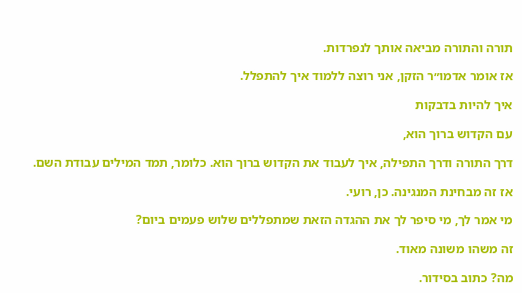תורה והתורה מביאה אותך לנפרדות.

אז אומר אדמו״ר הזקן, אני רוצה ללמוד איך להתפלל.

איך להיות בדבקות

עם הקדוש ברוך הוא,

דרך התורה ודרך התפילה, איך לעבוד את הקדוש ברוך הוא. כלומר, תמד המילים עבודת השם.

אז זה מבחינת המנגינה. כן, רועי.

מי אמר לך, מי סיפר לך את ההגדה הזאת שמתפללים שלוש פעמים ביום?

זה משהו משונה מאוד.

מה? כתוב בסידור.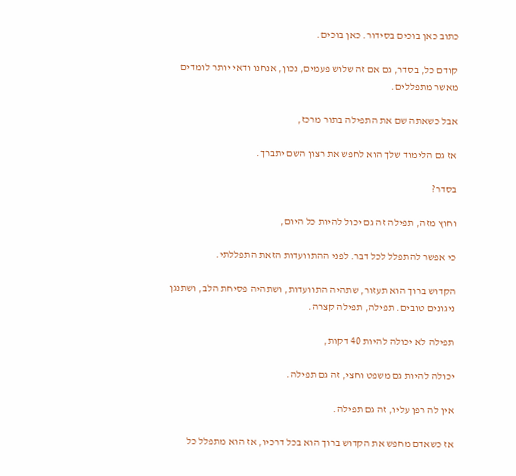כתוב כאן בוכים בסידור. כאן בוכים.

קודם כל, בסדר, גם אם זה שלוש פעמים, נכון, אנחנו ודאי יותר לומדים מאשר מתפללים.

אבל כשאתה שם את התפילה בתור מרכז,

אז גם הלימוד שלך הוא לחפש את רצון השם יתברך.

בסדר?

וחוץ מזה, תפילה זה גם יכול להיות כל היום,

כי אפשר להתפלל לכל דבר. לפני ההתוועדות הזאת התפללתי.

הקדוש ברוך הוא תעזור, שתהיה התוועדות, ושתהיה פסיחת הלב, ושתנגן ניגונים טובים. תפילה, תפילה קצרה.

תפילה לא יכולה להיות 40 דקות,

יכולה להיות גם משפט וחצי, זה גם תפילה.

אין לה רפן עליו, זה גם תפילה.

אז כשאדם מחפש את הקדוש ברוך הוא בכל דרכיו, אז הוא מתפלל כל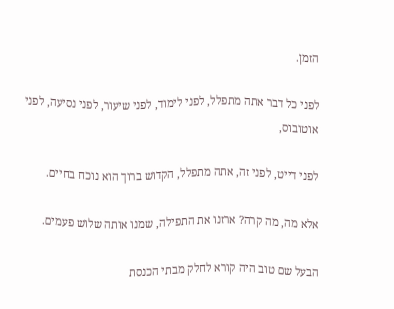הזמן.

לפני כל דבר אתה מתפלל, לפני לימוד, לפני שיעור, לפני נסיעה, לפני אוטובוס,

לפני דייט, לפני זה, אתה מתפלל, הקדוש ברוך הוא נוכח בחיים.

אלא מה, מה קרה? ארזנו את התפילה, שמנו אותה שלוש פעמים.

הבעל שם טוב היה קורא לחלק מבתי הכנסת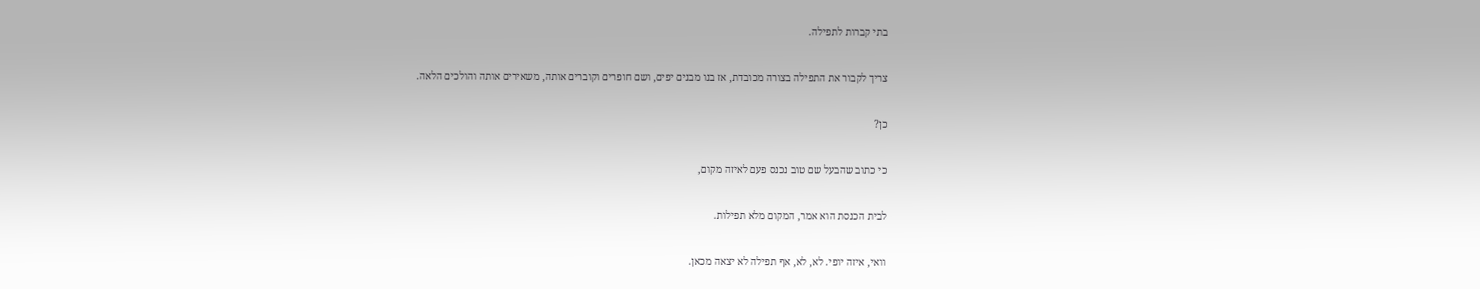בתי קברות לתפילה.

צריך לקבור את התפילה בצורה מכובדת, אז בנו מבנים יפים, ושם חופרים וקוברים אותה, משאירים אותה והולכים הלאה.

כן?

כי כתוב שהבעל שם טוב נכנס פעם לאיזה מקום,

לבית הכנסת הוא אמר, המקום מלא תפילות.

וואי, איזה יופי. לא, לא, אף תפילה לא יצאה מכאן.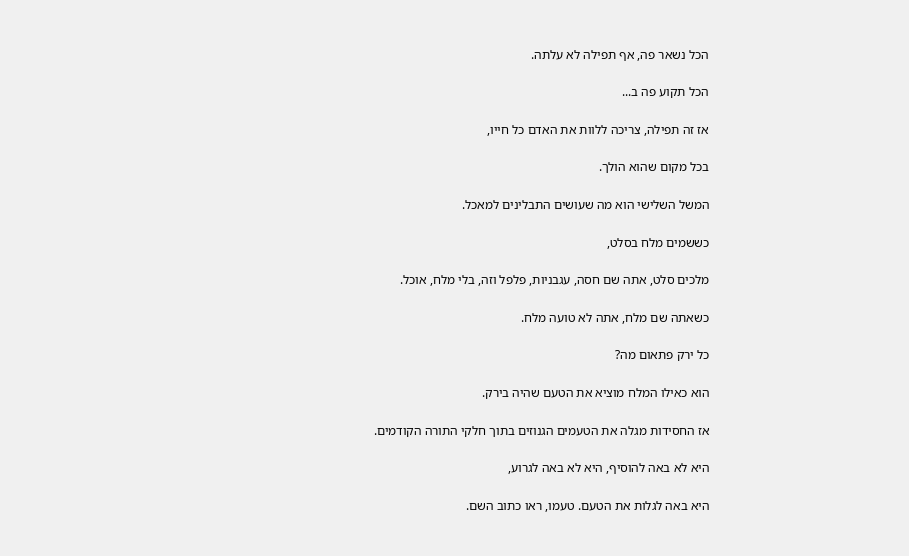הכל נשאר פה, אף תפילה לא עלתה.

הכל תקוע פה ב...

אז זה תפילה, צריכה ללוות את האדם כל חייו,

בכל מקום שהוא הולך.

המשל השלישי הוא מה שעושים התבלינים למאכל.

כששמים מלח בסלט,

מלכים סלט, אתה שם חסה, עגבניות, פלפל וזה, בלי מלח, אוכל.

כשאתה שם מלח, אתה לא טועה מלח.

כל ירק פתאום מה?

הוא כאילו המלח מוציא את הטעם שהיה בירק.

אז החסידות מגלה את הטעמים הגנוזים בתוך חלקי התורה הקודמים.

היא לא באה להוסיף, היא לא באה לגרוע,

היא באה לגלות את הטעם. טעמו, ראו כתוב השם.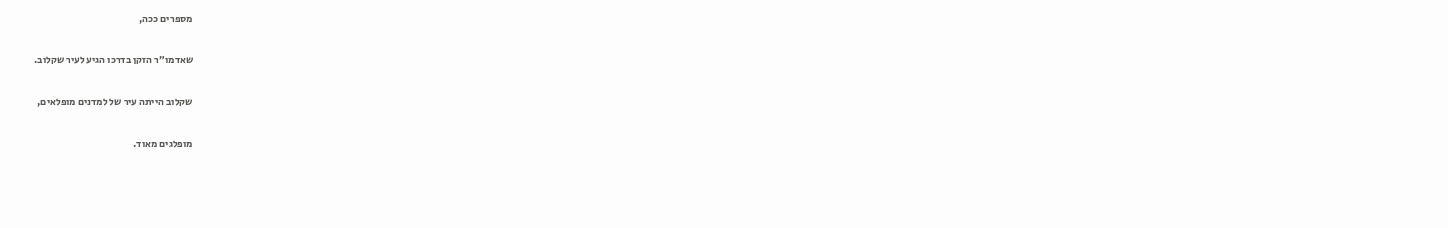מספרים ככה,

שאדמו״ר הזקן בדרכו הגיע לעיר שקלוב.

שקלוב הייתה עיר של למדנים מופלאים,

מופלגים מאוד.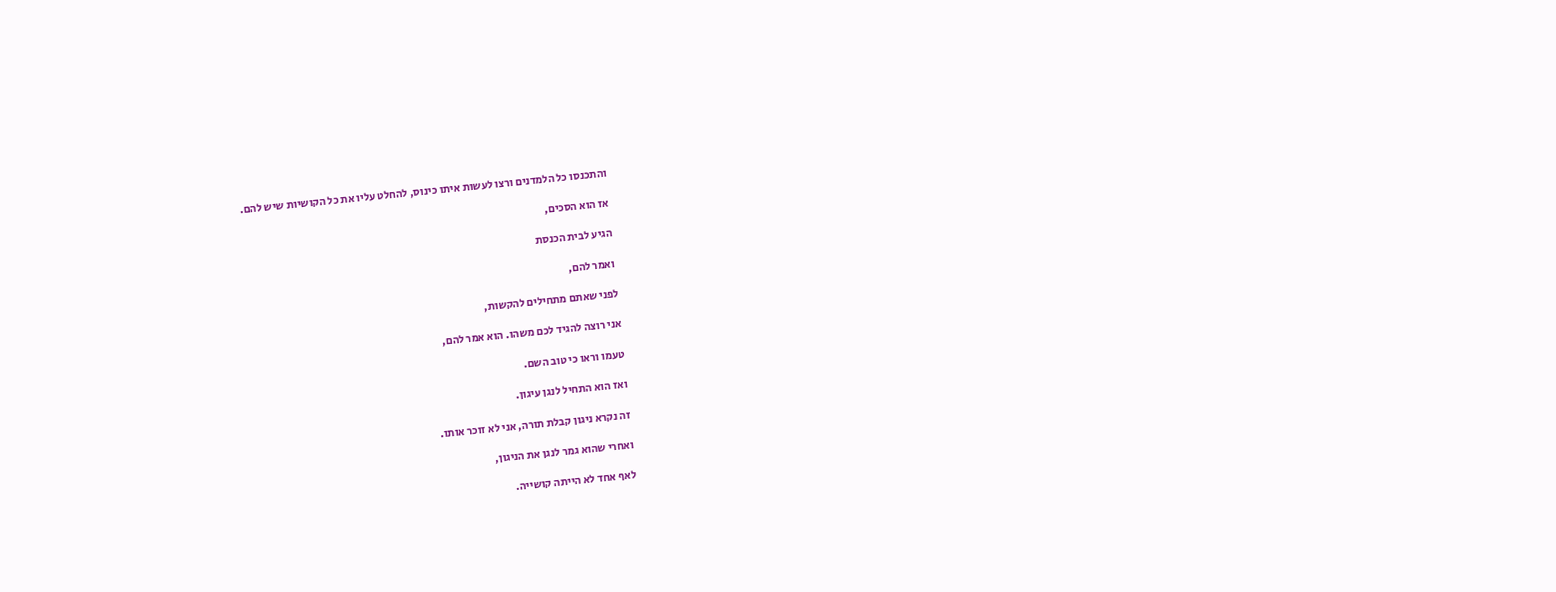והתכנסו כל הלמדנים ורצו לעשות איתו כינוס, להחלט עליו את כל הקושיות שיש להם.

אז הוא הסכים,

הגיע לבית הכנסת

ואמר להם,

לפני שאתם מתחילים להקשות,

אני רוצה להגיד לכם משהו. הוא אמר להם,

טעמו וראו כי טוב השם.

ואז הוא התחיל לנגן עיגון.

זה נקרא ניגון קבלת תורה, אני לא זוכר אותו.

ואחרי שהוא גמר לנגן את הניגון,

לאף אחד לא הייתה קושייה.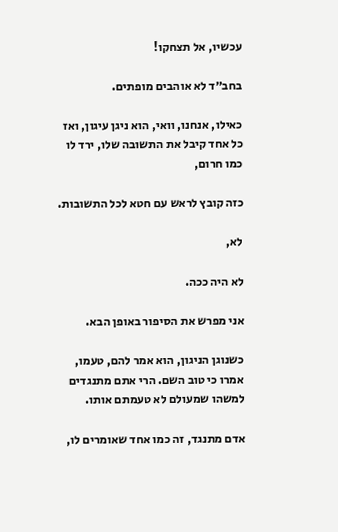עכשיו, אל תצחקו!

בחב״ד לא אוהבים מופתים.

כאילו, אנחנו, וואי, הוא ניגן עיגון, ואז כל אחד קיבל את התשובה שלו, ירד לו כמו חרום,

כזה קובץ לראש עם חטא לכל התשובות.

לא,

לא היה ככה.

אני מפרש את הסיפור באופן הבא.

כשנוגן הניגון, הוא אמר להם, טעמו, אמרו כי טוב השם. הרי אתם מתנגדים למשהו שמעולם לא טעמתם אותו.

אדם מתנגד, זה כמו אחד שאומרים לו,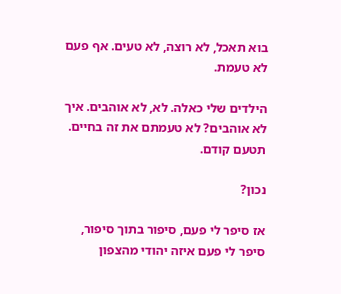בוא תאכל, לא רוצה, לא טעים. אף פעם לא טעמת.

הילדים שלי כאלה. לא, לא אוהבים. איך לא אוהבים? לא טעמתם את זה בחיים. תטעם קודם.

נכון?

אז סיפר לי פעם, סיפור בתוך סיפור, סיפר לי פעם איזה יהודי מהצפון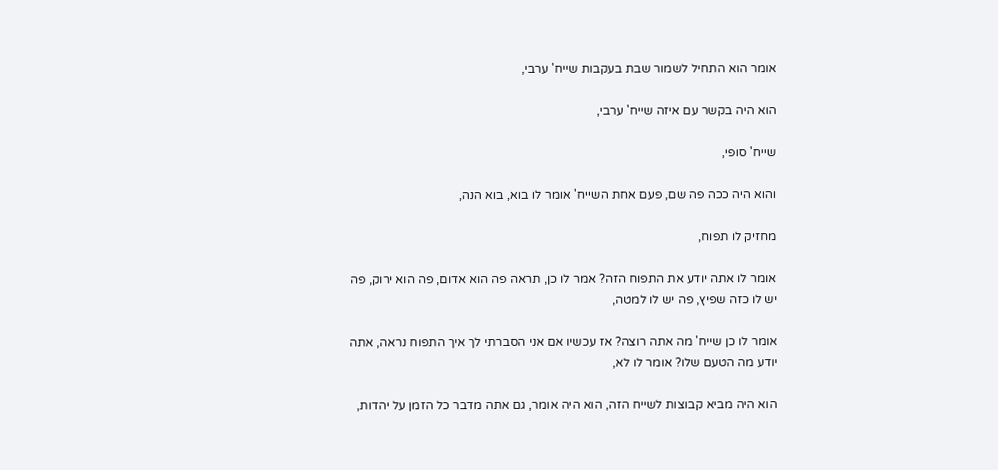אומר הוא התחיל לשמור שבת בעקבות שייח' ערבי,

הוא היה בקשר עם איזה שייח' ערבי,

שייח' סופי,

והוא היה ככה פה שם, פעם אחת השייח' אומר לו בוא, בוא הנה,

מחזיק לו תפוח,

אומר לו אתה יודע את התפוח הזה? אמר לו כן, תראה פה הוא אדום, פה הוא ירוק, פה יש לו כזה שפיץ, פה יש לו למטה,

אומר לו כן שייח' מה אתה רוצה? אז עכשיו אם אני הסברתי לך איך התפוח נראה, אתה יודע מה הטעם שלו? אומר לו לא,

הוא היה מביא קבוצות לשייח הזה, הוא היה אומר, גם אתה מדבר כל הזמן על יהדות,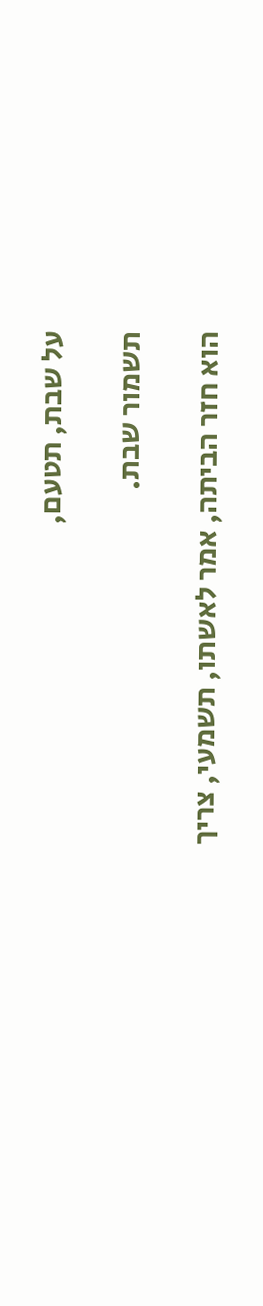על שבת, תטעם,

תשמור שבת.

הוא חזר הביתה, אמר לאשתו, תשמעי, צריך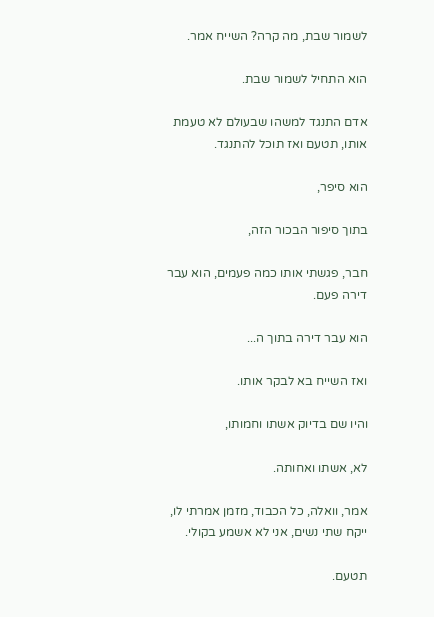לשמור שבת, מה קרה? השייח אמר.

הוא התחיל לשמור שבת.

אדם התנגד למשהו שבעולם לא טעמת אותו, תטעם ואז תוכל להתנגד.

הוא סיפר,

בתוך סיפור הבכור הזה,

חבר, פגשתי אותו כמה פעמים, הוא עבר דירה פעם.

הוא עבר דירה בתוך ה...

ואז השייח בא לבקר אותו.

והיו שם בדיוק אשתו וחמותו,

לא, אשתו ואחותה.

אמר, וואלה, כל הכבוד, מזמן אמרתי לו, ייקח שתי נשים, אני לא אשמע בקולי.

תטעם.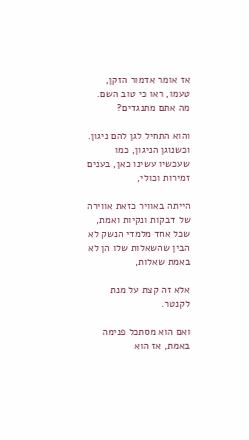אז אומר אדמור הזקן, טעמו, ראו כי טוב השם. מה אתם מתנגדים?

והוא התחיל לגן להם ניגון. וכשנוגן הניגון, כמו שעכשיו עשינו כאן, בענים זמירות וכולי,

הייתה באוויר כזאת אווירה של דבקות ונקיות ואמת, שכל אחד מלמדי הנשק לא הבין שהשאלות שלו הן לא באמת שאלות,

אלא זה קצת על מנת לקנטר.

ואם הוא מסתכל פנימה באמת, אז הוא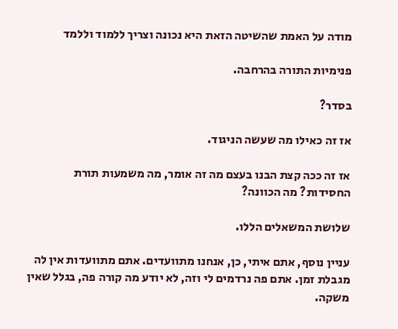מודה על האמת שהשיטה הזאת היא נכונה וצריך ללמוד וללמד

פנימיות התורה בהרחבה.

בסדר?

אז זה כאילו מה שעשה הניגוד.

אז זה ככה קצת הבנו בעצם מה זה אומר, מה משמעות תורת החסידות? מה הכוונה?

שלושת המשאלים הללו.

עניין נוסף, אתם איתי, כן, אנחנו מתוועדים. אתם מתוועדות אין לה מגבלת זמן. אתם פה נרדמים לי וזה, לא יודע מה קורה פה, בגלל שאין משקה.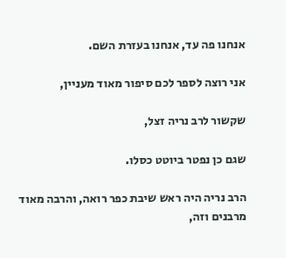אנחנו פה עד, אנחנו בעזרת השם.

אני רוצה לספר לכם סיפור מאוד מעניין,

שקשור לרב נריה זצל,

שגם כן נפטר ביוטט כסלו.

הרב נריה היה ראש שיבת כפר רואה, והרבה מאוד מרבנים וזה,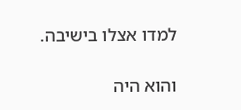למדו אצלו בישיבה.

והוא היה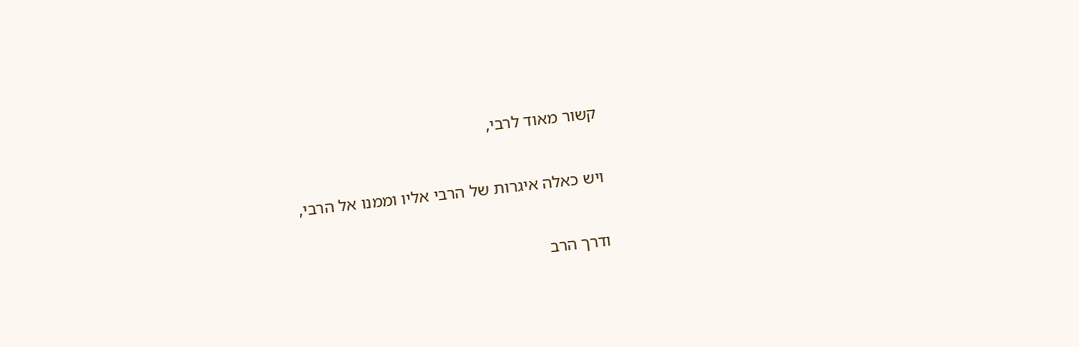קשור מאוד לרבי,

ויש כאלה איגרות של הרבי אליו וממנו אל הרבי,

ודרך הרב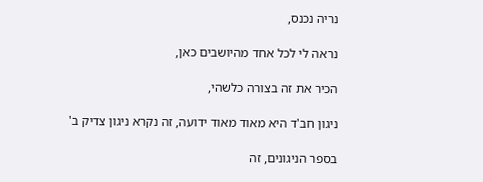נריה נכנס,

נראה לי לכל אחד מהיושבים כאן,

הכיר את זה בצורה כלשהי,

ניגון חב'ד היא מאוד מאוד ידועה, זה נקרא ניגון צדיק ב'

בספר הניגונים, זה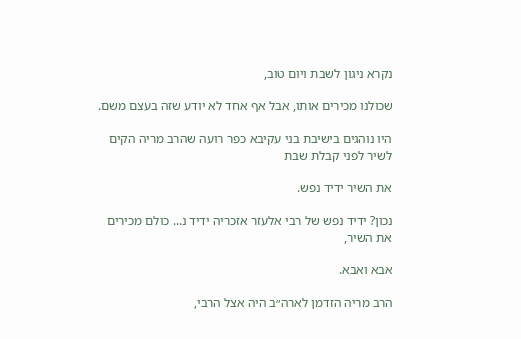נקרא ניגון לשבת ויום טוב,

שכולנו מכירים אותו, אבל אף אחד לא יודע שזה בעצם משם.

היו נוהגים בישיבת בני עקיבא כפר רועה שהרב מריה הקים לשיר לפני קבלת שבת

את השיר ידיד נפש.

נכון? ידיד נפש של רבי אלעזר אזכריה ידיד נ... כולם מכירים את השיר,

אבא ואבא.

הרב מריה הזדמן לארה״ב היה אצל הרבי,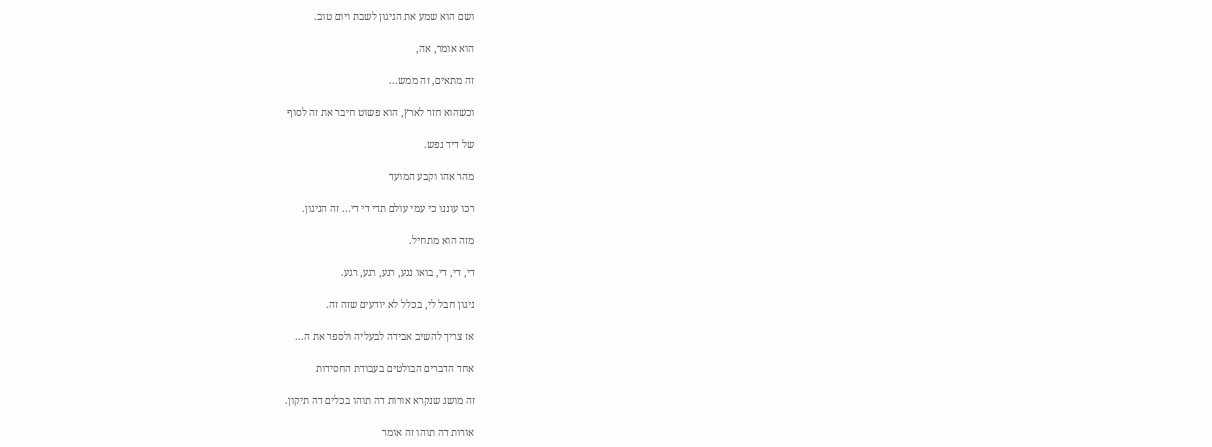ושם הוא שמע את הניגון לשבת ויום טוב.

הוא אומר, אה,

זה מתאים, זה ממש...

וכשהוא חזר לארץ, הוא פשוט חיבר את זה לסוף

של דיד נפש.

מהר אהו וקבע המועד

רכו עוננו כי עמי עולם תדי די די... זה הניגון.

מזה הוא מתחיל.

די, די, די, בואו נגע, רגע, רגע, רגע.

ניגון חבל לי, בכלל לא יודעים שזה זה.

אז צריך להשיב אבידה לבעליה ולספר את ה...

אחד הדברים הבולטים בעבודת החסידות

זה מושג שנקרא אורות דה תוהו בכלים דה תיקון.

אורות דה תוהו זה אומר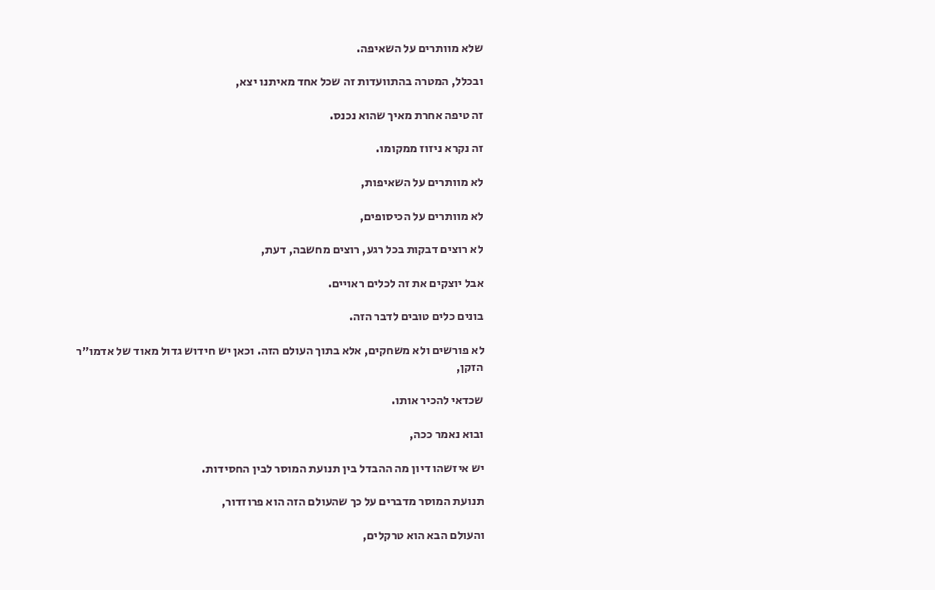שלא מוותרים על השאיפה.

ובכלל, המטרה בהתוועדות זה שכל אחד מאיתנו יצא,

זה טיפה אחרת מאיך שהוא נכנס.

זה נקרא ניזוז ממקומו.

לא מוותרים על השאיפות,

לא מוותרים על הכיסופים,

לא רוצים דבקות בכל רגע, רוצים מחשבה, דעת,

אבל יוצקים את זה לכלים ראויים.

בונים כלים טובים לדבר הזה.

לא פורשים ולא משחקים, אלא בתוך העולם הזה. וכאן יש חידוש גדול מאוד של אדמו״ר הזקן,

שכדאי להכיר אותו.

ובוא נאמר ככה,

יש איזשהו דיון מה ההבדל בין תנועת המוסר לבין החסידות.

תנועת המוסר מדברים על כך שהעולם הזה הוא פרוזדור,

והעולם הבא הוא טרקלים,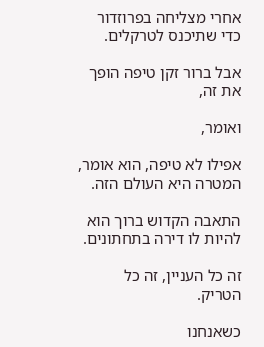אחרי מצליחה בפרוזדור כדי שתיכנס לטרקלים.

אבל ברור זקן טיפה הופך את זה,

ואומר,

אפילו לא טיפה, הוא אומר, המטרה היא העולם הזה.

התאבה הקדוש ברוך הוא להיות לו דירה בתחתונים.

זה כל העניין, זה כל הטריק.

כשאנחנו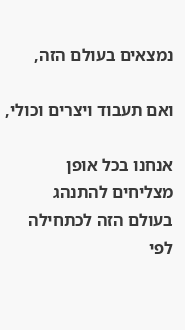נמצאים בעולם הזה,

ואם תעבוד ויצרים וכולי,

אנחנו בכל אופן מצליחים להתנהג בעולם הזה לכתחילה לפי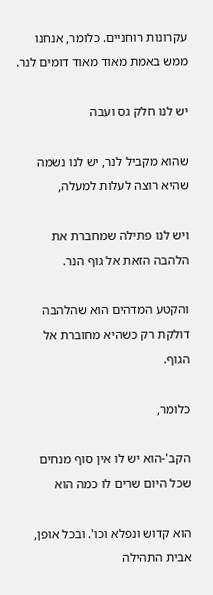עקרונות רוחניים. כלומר, אנחנו ממש באמת מאוד מאוד דומים לנר.

יש לנו חלק גס ועבה

שהוא מקביל לנר, יש לנו נשמה שהיא רוצה לעלות למעלה,

ויש לנו פתילה שמחברת את הלהבה הזאת אל גוף הנר.

והקטע המדהים הוא שהלהבה דולקת רק כשהיא מחוברת אל הגוף.

כלומר,

הקב'-הוא יש לו אין סוף מנחים שכל היום שרים לו כמה הוא

הוא קדוש ונפלא וכו'. ובכל אופן, אבית התהילה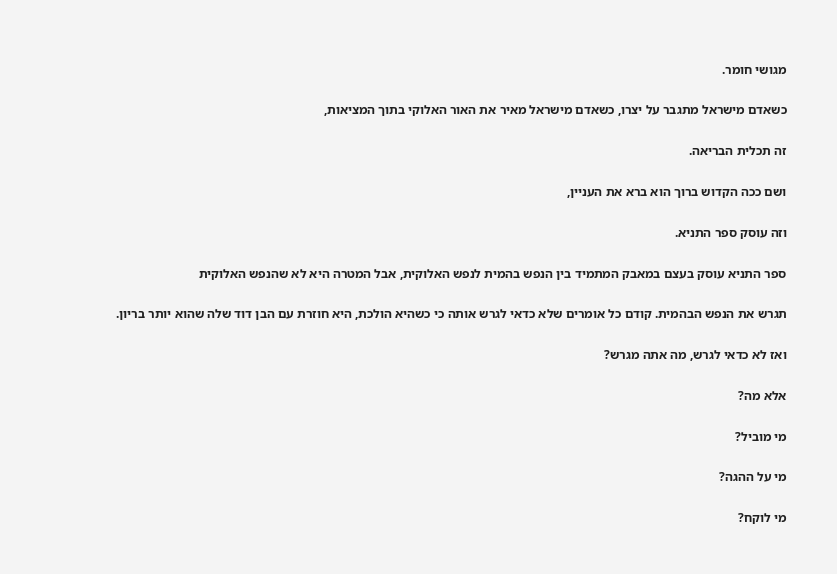מגושי חומר.

כשאדם מישראל מתגבר על יצרו, כשאדם מישראל מאיר את האור האלוקי בתוך המציאות,

זה תכלית הבריאה.

ושם ככה הקדוש ברוך הוא ברא את העניין,

וזה עוסק ספר התניא.

ספר התניא עוסק בעצם במאבק המתמיד בין הנפש בהמית לנפש האלוקית, אבל המטרה היא לא שהנפש האלוקית

תגרש את הנפש הבהמית. קודם כל אומרים שלא כדאי לגרש אותה כי כשהיא הולכת, היא חוזרת עם הבן דוד שלה שהוא יותר בריון.

ואז לא כדאי לגרש, מה אתה מגרש?

אלא מה?

מי מוביל?

מי על ההגה?

מי לוקח?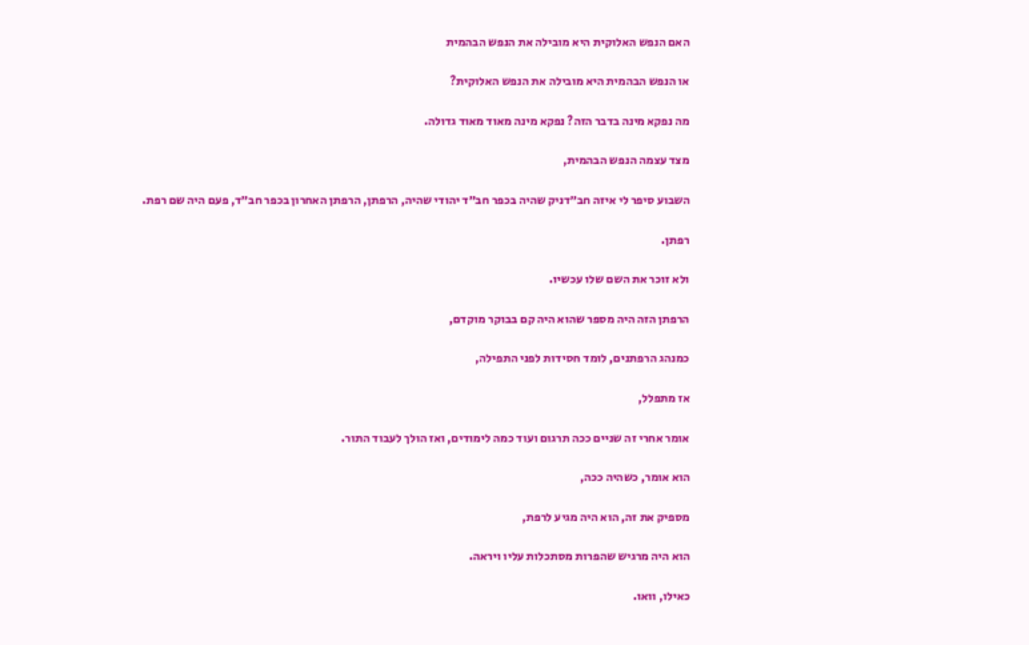האם הנפש האלוקית היא מובילה את הנפש הבהמית

או הנפש הבהמית היא מובילה את הנפש האלוקית?

מה נפקא מינה בדבר הזה? נפקא מינה מאוד מאוד גדולה.

מצד עצמה הנפש הבהמית,

השבוע סיפר לי איזה חב״דניק שהיה בכפר חב״ד יהודי שהיה, הרפתן, הרפתן האחרון בכפר חב״ד, פעם היה שם רפת.

רפתן.

ולא זוכר את השם שלו עכשיו.

הרפתן הזה היה מספר שהוא היה קם בבוקר מוקדם,

כמנהג הרפתנים, לומד חסידות לפני התפילה,

אז מתפלל,

אומר אחרי זה שניים ככה תרגום ועוד כמה לימודים, ואז הולך לעבוד התור.

הוא אומר, כשהיה ככה,

מספיק את זה, הוא היה מגיע לרפת,

הוא היה מרגיש שהפרות מסתכלות עליו ויראה.

כאילו, וואו.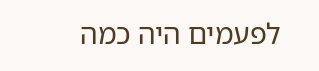לפעמים היה כמה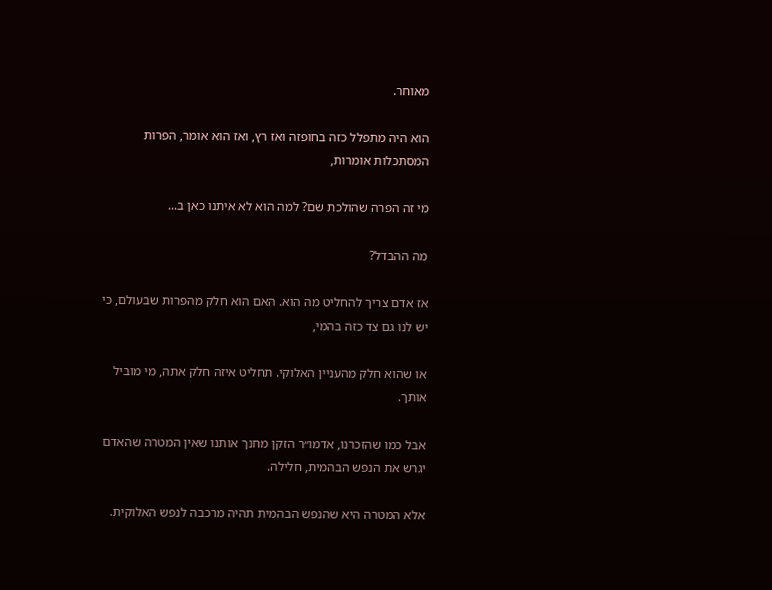מאוחר.

הוא היה מתפלל כזה בחופזה ואז רץ, ואז הוא אומר, הפרות המסתכלות אומרות,

מי זה הפרה שהולכת שם? למה הוא לא איתנו כאן ב...

מה ההבדל?

אז אדם צריך להחליט מה הוא. האם הוא חלק מהפרות שבעולם, כי יש לנו גם צד כזה בהמי,

או שהוא חלק מהעניין האלוקי. תחליט איזה חלק אתה, מי מוביל אותך.

אבל כמו שהזכרנו, אדמו״ר הזקן מחנך אותנו שאין המטרה שהאדם יגרש את הנפש הבהמית, חלילה.

אלא המטרה היא שהנפש הבהמית תהיה מרכבה לנפש האלוקית.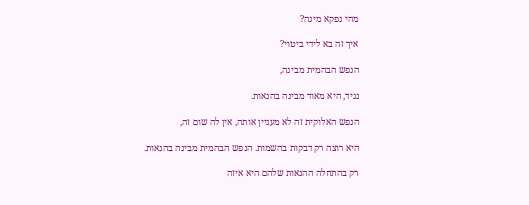מהי נפקא מינה?

איך זה בא לידי ביטוי?

הנפש הבהמית מבינה,

נגיד, היא מאוד מבינה בהנאות.

הנפש האלוקית זה לא מעניין אותה, אין לה שום זה,

היא רוצה רק דבקות בהשמות. הנפש הבהמית מבינה בהנאות.

רק בהתחלה ההנאות שלהם היא איזה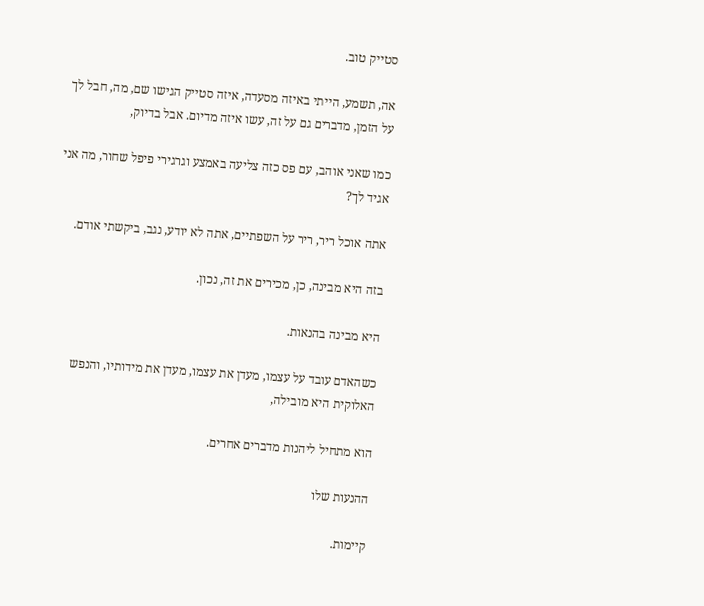סטייק טוב.

אה, תשמע, הייתי באיזה מסעדה, איזה סטייק הגישו שם, מה, חבל לך על הזמן, מדברים גם על זה, עשו איזה מדיום. אבל בדיוק,

כמו שאני אוהב, עם פס כזה צליעה באמצע וגרגירי פיפל שחור, מה אני אגיד לך?

אתה אוכל ריר, ריר על השפתיים, אתה לא יודע, נגב, ביקשתי אודם.

בזה היא מבינה, כן, מכירים את זה, נכון.

היא מבינה בהנאות.

כשהאדם עובד על עצמו, מעדן את עצמו, מעדן את מידותיו, והנפש האלוקית היא מובילה,

הוא מתחיל ליהנות מדברים אחרים.

ההנעות שלו

קיימות.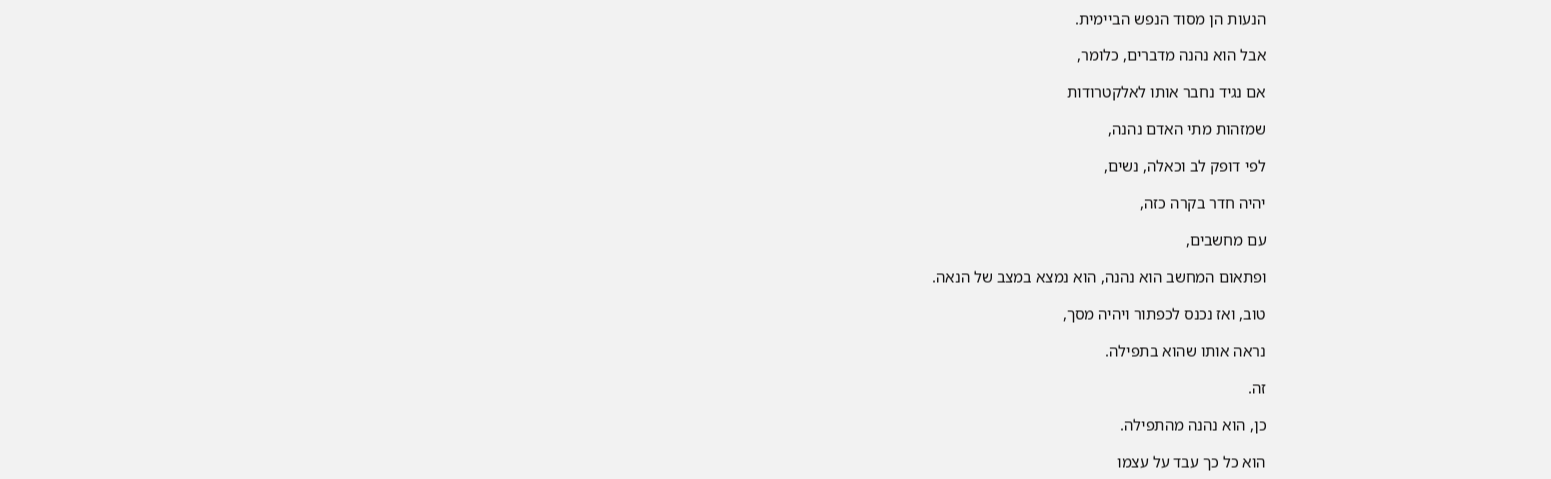הנעות הן מסוד הנפש הביימית.

אבל הוא נהנה מדברים, כלומר,

אם נגיד נחבר אותו לאלקטרודות

שמזהות מתי האדם נהנה,

לפי דופק לב וכאלה, נשים,

יהיה חדר בקרה כזה,

עם מחשבים,

ופתאום המחשב הוא נהנה, הוא נמצא במצב של הנאה.

טוב, ואז נכנס לכפתור ויהיה מסך,

נראה אותו שהוא בתפילה.

זה.

כן, הוא נהנה מהתפילה.

הוא כל כך עבד על עצמו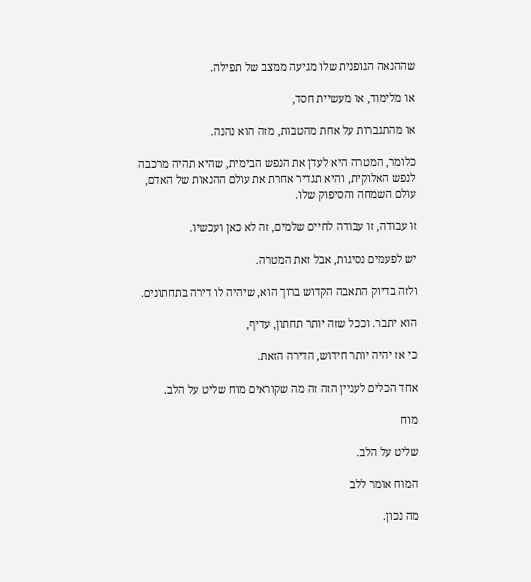שההנאה הגופנית שלו מגיעה ממצב של תפילה.

או מלימוד, או מעשיית חסד,

או מהתגברות על אחת מהטבות, מזה הוא נהנה.

כלומר, המטרה היא לעדן את הנפש הבימית, שהיא תהיה מרכבה לנפש האלוקית, והיא תגדיר אחרת את עולם ההנאות של האדם, עולם השמחה והסיפוק שלו.

זו עבודה, זו עבודה לחיים שלמים, זה לא כאן ועכשיו.

יש לפעמים נסיגות, אבל זאת המטרה.

ולזה בדיוק התאבה הקדוש ברוך הוא, שיהיה לו דירה בתחתונים.

הוא יתבר. וככל שזה יותר תחתון, עדיף,

כי אז יהיה יותר חידוש, הדירה הזאת.

אחד הכלים לעניין הזה זה מה שקוראים מוח שליט על הלב.

מוח

שליט על הלב.

המוח אומר ללב

מה נכון.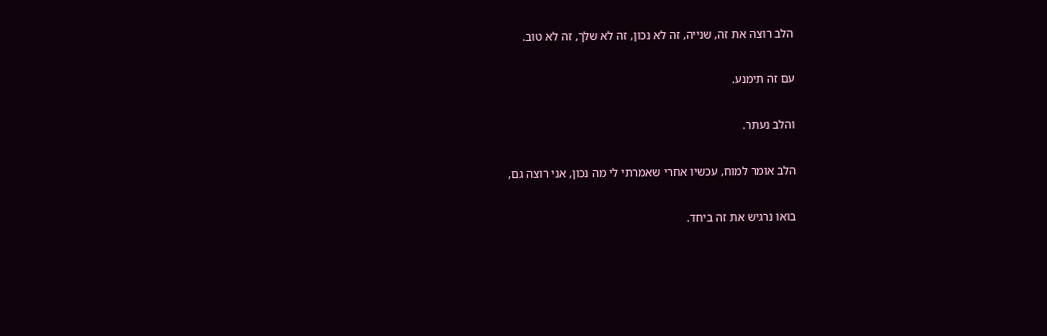הלב רוצה את זה, שנייה, זה לא נכון, זה לא שלך, זה לא טוב.

עם זה תימנע.

והלב נעתר.

הלב אומר למוח, עכשיו אחרי שאמרתי לי מה נכון, אני רוצה גם,

בואו נרגיש את זה ביחד.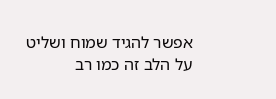אפשר להגיד שמוח ושליט על הלב זה כמו רב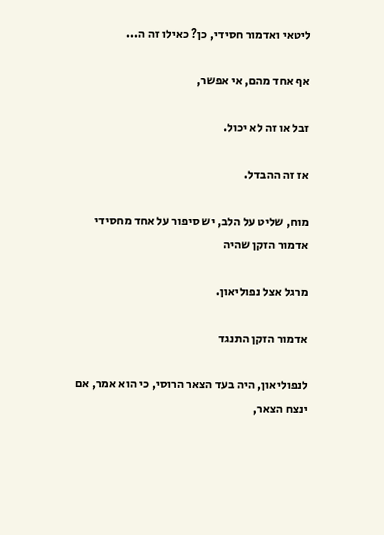ליטאי ואדמור חסידי, כן? כאילו זה ה...

אף אחד מהם, אי אפשר,

זבל או זה לא יכול.

אז זה ההבדל.

מוח, שליט על הלב, יש סיפור על אחד מחסידי אדמור הזקן שהיה

מרגל אצל נפוליאון.

אדמור הזקן התנגד

לנפוליאון, היה בעד הצאר הרוסי, כי הוא אמר, אם ינצח הצאר,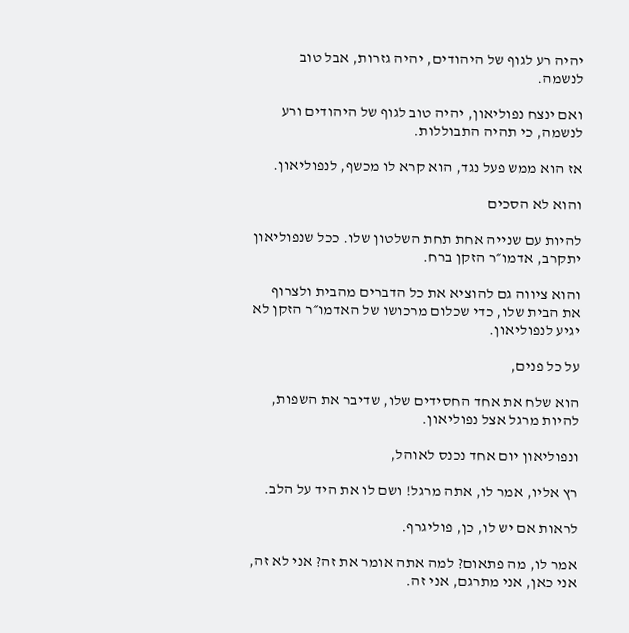יהיה רע לגוף של היהודים, יהיה גזרות, אבל טוב לנשמה.

ואם ינצח נפוליאון, יהיה טוב לגוף של היהודים ורע לנשמה, כי תהיה התבוללות.

אז הוא ממש פעל נגד, הוא קרא לו מכשף, לנפוליאון.

והוא לא הסכים

להיות עם שנייה אחת תחת השלטון שלו. ככל שנפוליאון יתקרב, אדמו״ר הזקן ברח.

והוא ציווה גם להוציא את כל הדברים מהבית ולצרוף את הבית שלו, כדי שכלום מרכושו של האדמו״ר הזקן לא יגיע לנפוליאון.

על כל פנים,

הוא שלח את אחד החסידים שלו, שדיבר את השפות, להיות מרגל אצל נפוליאון.

ונפוליאון יום אחד נכנס לאוהל,

רץ אליו, אמר לו, אתה מרגל! ושם לו את היד על הלב.

לראות אם יש לו, כן, פוליגרף.

אמר לו, מה פתאום? למה אתה אומר את זה? אני לא זה, אני כאן, אני מתרגם, אני זה.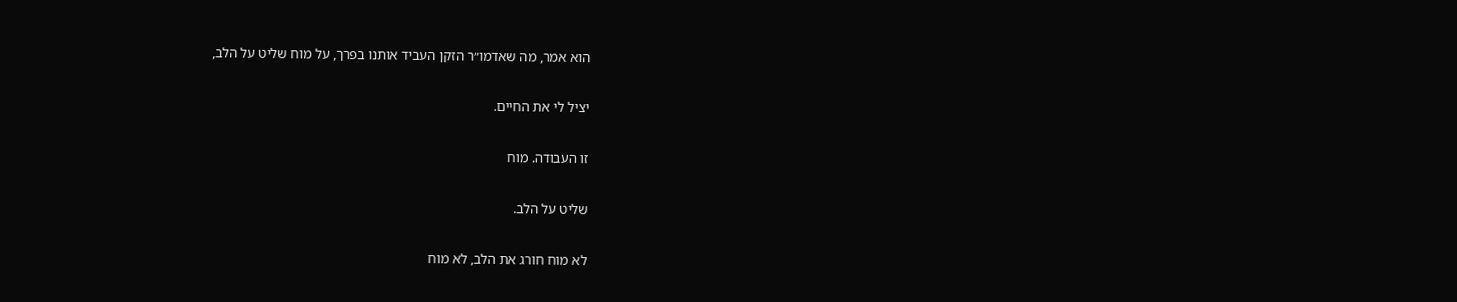הוא אמר, מה שאדמו״ר הזקן העביד אותנו בפרך, על מוח שליט על הלב,

יציל לי את החיים.

זו העבודה. מוח

שליט על הלב.

לא מוח חורג את הלב, לא מוח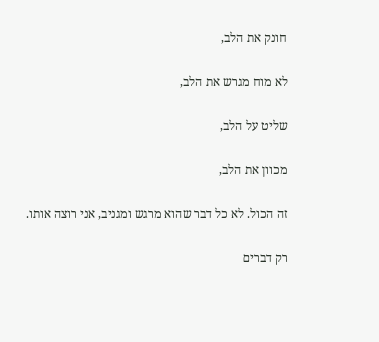חונק את הלב,

לא מוח מגרש את הלב,

שליט על הלב,

מכוון את הלב,

זה הכול. לא כל דבר שהוא מרגש ומגניב, אני רוצה אותו.

רק דברים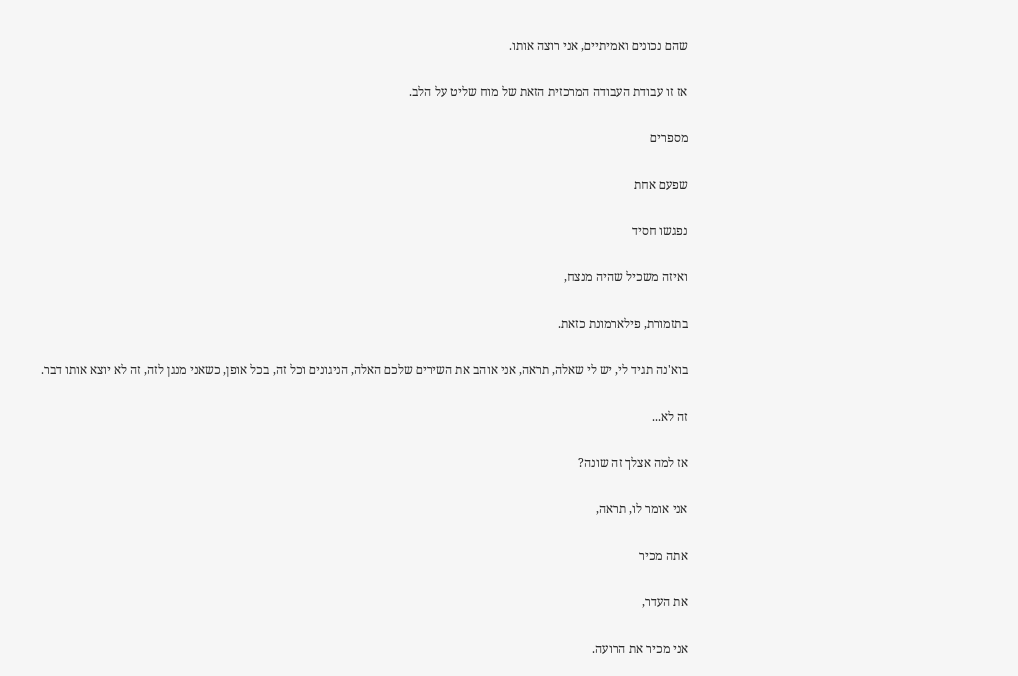שהם נכונים ואמיתיים, אני רוצה אותו.

אז זו עבודת העבודה המרכזית הזאת של מוח שליט על הלב.

מספרים

שפעם אחת

נפגשו חסיד

ואיזה משכיל שהיה מנצח,

בתזמורת, פילארמונת כזאת.

בוא'נה תגיד לי, יש לי שאלה, תראה, אני אוהב את השירים שלכם האלה, הניגונים וכל זה, בכל אופן, כשאני מנגן לזה, זה לא יוצא אותו דבר.

זה לא...

אז למה אצלך זה שונה?

אני אומר לו, תראה,

אתה מכיר

את העדר,

אני מכיר את הרועה.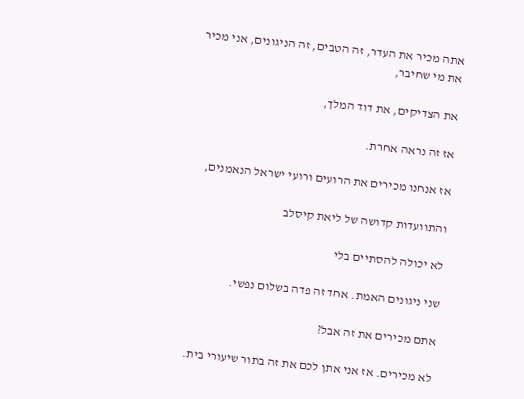אתה מכיר את העדר, זה הטבים, זה הניגונים, אני מכיר את מי שחיבר,

את הצדיקים, את דוד המלך,

אז זה נראה אחרת.

אז אנחנו מכירים את הרועים ורועי ישראל הנאמנים,

והתוועדות קדושה של ליאת קיסלב

לא יכולה להסתיים בלי

שני ניגונים האמת. אחד זה פדה בשלום נפשי.

אתם מכירים את זה אבל?

לא מכירים. אז אני אתן לכם את זה בתור שיעורי בית.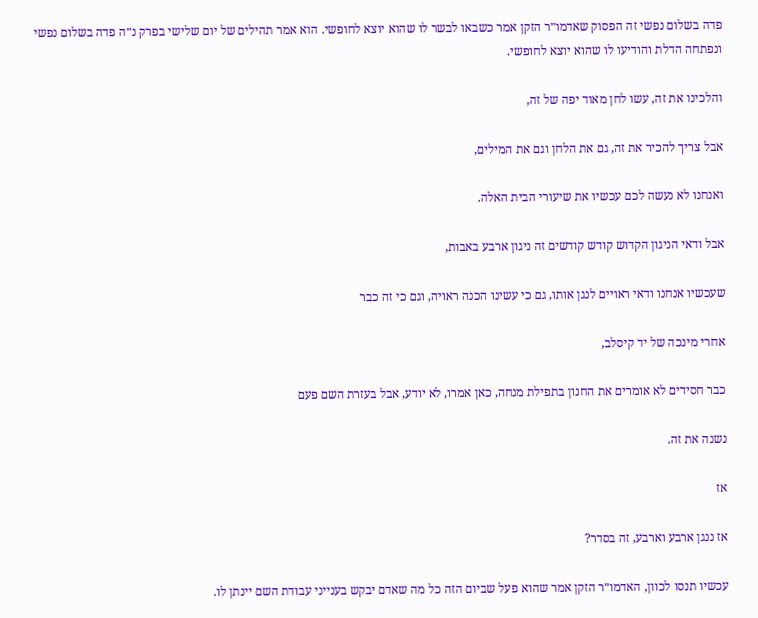פדה בשלום נפשי זה הפסוק שאדמו״ר הזקן אמר כשבאו לבשר לו שהוא יוצא לחופשי. הוא אמר תהילים של יום שלישי בפרק נ״ה פדה בשלום נפשי ונפתחה הדלת והודיעו לו שהוא יוצא לחופשי.

והלכינו את זה, עשו לחן מאוד יפה של זה,

אבל צריך להכיר את זה, גם את הלחן וגם את המילים,

ואנחנו לא נעשה לכם עכשיו את שיעורי הבית האלה.

אבל ודאי הניגון הקדוש קודש קודשים זה ניגון ארבע באבות,

שעכשיו אנחנו ודאי ראויים לנגן אותו, גם כי עשינו הכנה ראויה, וגם כי זה כבר

אחרי מינכה של יד קיסלב,

כבר חסידים לא אומרים את החנון בתפילת מנחה, כאן אמרו, לא יודע, אבל בעזרת השם פעם

נשנה את זה.

אז

אז ננגן ארבע וארבע, זה בסדר?

עכשיו תנסו לכוון, האדמו״ר הזקן אמר שהוא פעל שביום הזה כל מה שאדם יבקש בענייני עבודת השם יינתן לו.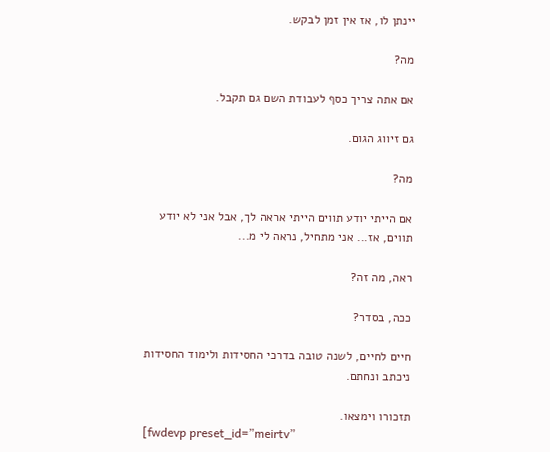יינתן לו, אז אין זמן לבקש.

מה?

אם אתה צריך כסף לעבודת השם גם תקבל.

גם זיווג הגום.

מה?

אם הייתי יודע תווים הייתי אראה לך, אבל אני לא יודע תווים, אז... אני מתחיל, נראה לי מ...

ראה, מה זה?

ככה, בסדר?

חיים לחיים, לשנה טובה בדרכי החסידות ולימוד החסידות ניכתב ונחתם.

תזכורו וימצאו.
[fwdevp preset_id=”meirtv”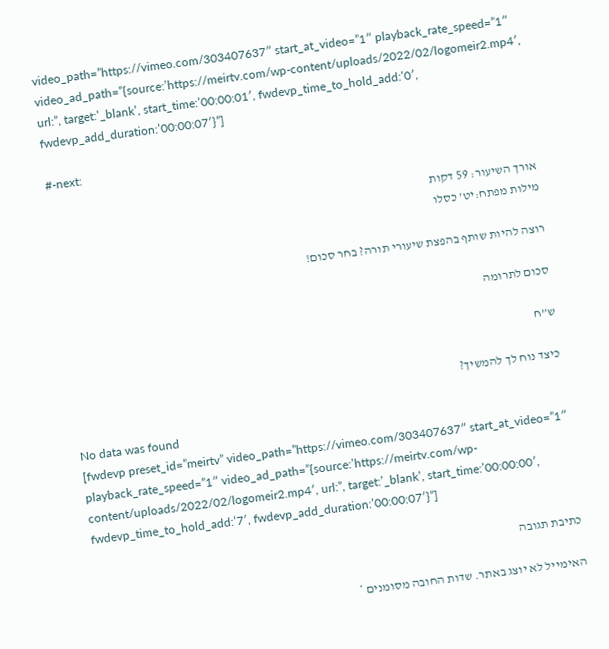video_path=”https://vimeo.com/303407637″ start_at_video=”1″ playback_rate_speed=”1″ video_ad_path=”{source:’https://meirtv.com/wp-content/uploads/2022/02/logomeir2.mp4′, url:”, target:’_blank’, start_time:’00:00:01′, fwdevp_time_to_hold_add:’0′, fwdevp_add_duration:’00:00:07′}”]

#-next:

אורך השיעור: 59 דקות
מילות מפתח:יט' כסלו

רוצה להיות שותף בהפצת שיעורי תורה? בחר סכום!

סכום לתרומה

ש”ח

כיצד נוח לך להמשיך?

No data was found
[fwdevp preset_id=”meirtv” video_path=”https://vimeo.com/303407637″ start_at_video=”1″ playback_rate_speed=”1″ video_ad_path=”{source:’https://meirtv.com/wp-content/uploads/2022/02/logomeir2.mp4′, url:”, target:’_blank’, start_time:’00:00:00′, fwdevp_time_to_hold_add:’7′, fwdevp_add_duration:’00:00:07′}”]

כתיבת תגובה

האימייל לא יוצג באתר. שדות החובה מסומנים *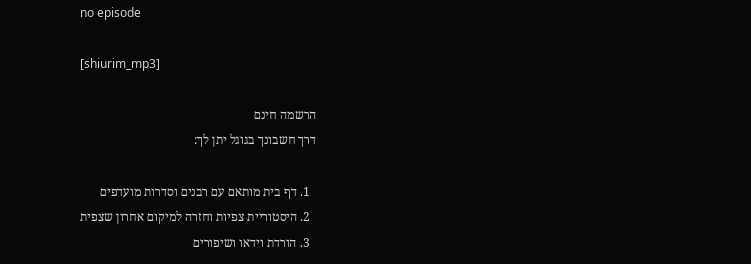no episode

[shiurim_mp3]

הרשמה חינם
דרך חשבונך בגוגל יתן לך:

  1. דף בית מותאם עם רבנים וסדרות מועדפים
  2. היסטוריית צפיות וחזרה למיקום אחרון שצפית
  3. הורדת וידאו ושיפורים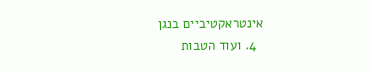אינטראקטיביים בנגן
  4. ועוד הטבות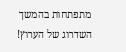מתפתחות בהמשך השדרוג של הערוץ!